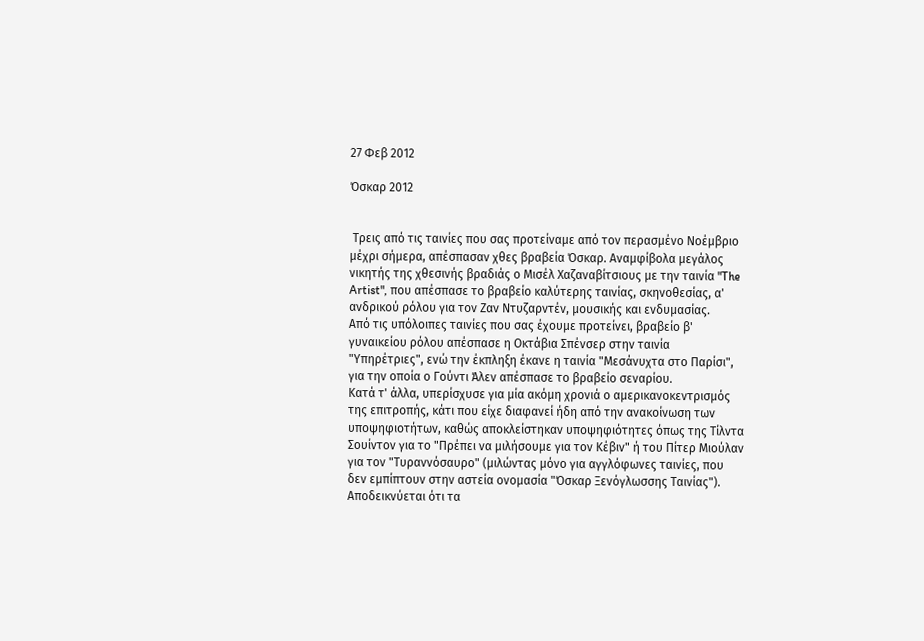27 Φεβ 2012

Όσκαρ 2012


 Τρεις από τις ταινίες που σας προτείναμε από τον περασμένο Νοέμβριο μέχρι σήμερα, απέσπασαν χθες βραβεία Όσκαρ. Αναμφίβολα μεγάλος νικητής της χθεσινής βραδιάς ο Μισέλ Χαζαναβίτσιους με την ταινία "The Artist", που απέσπασε το βραβείο καλύτερης ταινίας, σκηνοθεσίας, α' ανδρικού ρόλου για τον Ζαν Ντυζαρντέν, μουσικής και ενδυμασίας.
Από τις υπόλοιπες ταινίες που σας έχουμε προτείνει, βραβείο β' γυναικείου ρόλου απέσπασε η Οκτάβια Σπένσερ στην ταινία "Υπηρέτριες", ενώ την έκπληξη έκανε η ταινία "Μεσάνυχτα στο Παρίσι", για την οποία ο Γούντι Άλεν απέσπασε το βραβείο σεναρίου.
Κατά τ' άλλα, υπερίσχυσε για μία ακόμη χρονιά ο αμερικανοκεντρισμός της επιτροπής, κάτι που είχε διαφανεί ήδη από την ανακοίνωση των υποψηφιοτήτων, καθώς αποκλείστηκαν υποψηφιότητες όπως της Τίλντα Σουίντον για το "Πρέπει να μιλήσουμε για τον Κέβιν" ή του Πίτερ Μιούλαν για τον "Τυραννόσαυρο" (μιλώντας μόνο για αγγλόφωνες ταινίες, που δεν εμπίπτουν στην αστεία ονομασία "Όσκαρ Ξενόγλωσσης Ταινίας"). Αποδεικνύεται ότι τα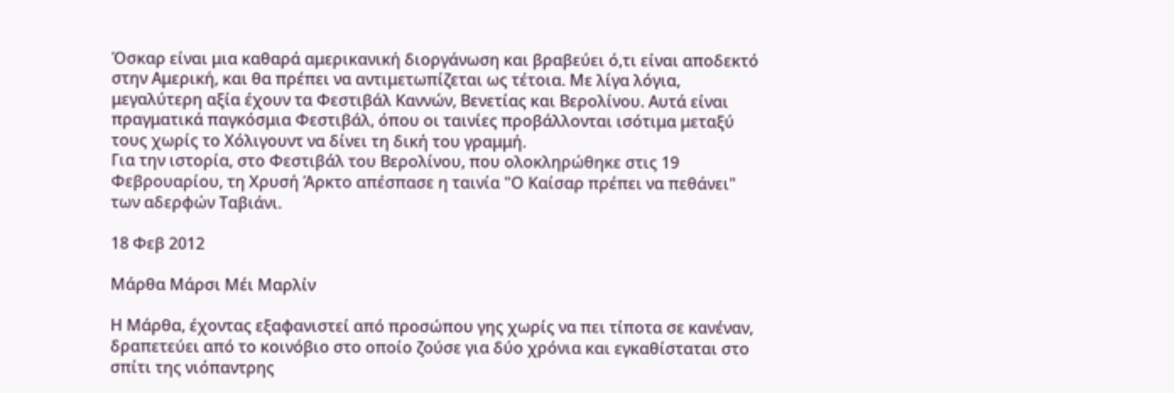Όσκαρ είναι μια καθαρά αμερικανική διοργάνωση και βραβεύει ό,τι είναι αποδεκτό στην Αμερική, και θα πρέπει να αντιμετωπίζεται ως τέτοια. Με λίγα λόγια, μεγαλύτερη αξία έχουν τα Φεστιβάλ Καννών, Βενετίας και Βερολίνου. Αυτά είναι πραγματικά παγκόσμια Φεστιβάλ, όπου οι ταινίες προβάλλονται ισότιμα μεταξύ τους χωρίς το Χόλιγουντ να δίνει τη δική του γραμμή.
Για την ιστορία, στο Φεστιβάλ του Βερολίνου, που ολοκληρώθηκε στις 19 Φεβρουαρίου, τη Χρυσή Άρκτο απέσπασε η ταινία "Ο Καίσαρ πρέπει να πεθάνει" των αδερφών Ταβιάνι.

18 Φεβ 2012

Μάρθα Μάρσι Μέι Μαρλίν

Η Μάρθα, έχοντας εξαφανιστεί από προσώπου γης χωρίς να πει τίποτα σε κανέναν, δραπετεύει από το κοινόβιο στο οποίο ζούσε για δύο χρόνια και εγκαθίσταται στο σπίτι της νιόπαντρης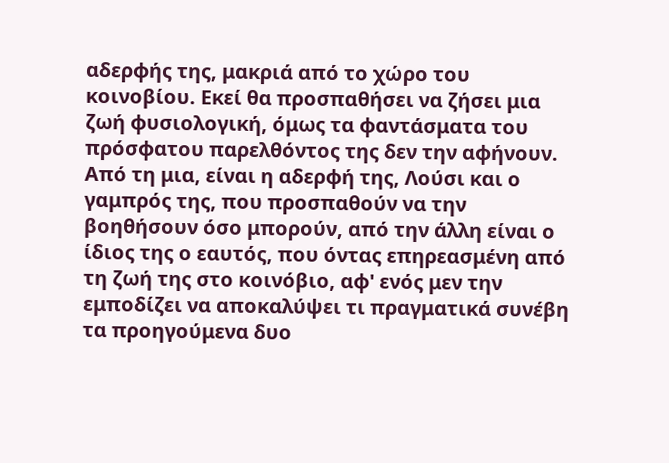αδερφής της, μακριά από το χώρο του κοινοβίου. Εκεί θα προσπαθήσει να ζήσει μια ζωή φυσιολογική, όμως τα φαντάσματα του πρόσφατου παρελθόντος της δεν την αφήνουν. Από τη μια, είναι η αδερφή της, Λούσι και ο γαμπρός της, που προσπαθούν να την βοηθήσουν όσο μπορούν, από την άλλη είναι ο ίδιος της ο εαυτός, που όντας επηρεασμένη από τη ζωή της στο κοινόβιο, αφ' ενός μεν την εμποδίζει να αποκαλύψει τι πραγματικά συνέβη τα προηγούμενα δυο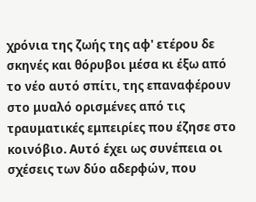χρόνια της ζωής της αφ' ετέρου δε σκηνές και θόρυβοι μέσα κι έξω από το νέο αυτό σπίτι, της επαναφέρουν στο μυαλό ορισμένες από τις τραυματικές εμπειρίες που έζησε στο κοινόβιο. Αυτό έχει ως συνέπεια οι σχέσεις των δύο αδερφών, που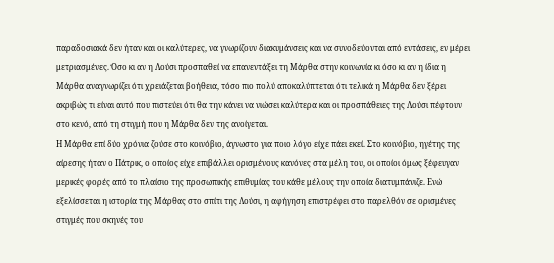παραδοσιακά δεν ήταν και οι καλύτερες, να γνωρίζουν διακυμάνσεις και να συνοδεύονται από εντάσεις, εν μέρει μετριασμένες. Όσο κι αν η Λούσι προσπαθεί να επανεντάξει τη Μάρθα στην κοινωνία κι όσο κι αν η ίδια η Μάρθα αναγνωρίζει ότι χρειάζεται βοήθεια, τόσο πιο πολύ αποκαλύπτεται ότι τελικά η Μάρθα δεν ξέρει ακριβώς τι είναι αυτό που πιστεύει ότι θα την κάνει να νιώσει καλύτερα και οι προσπάθειες της Λούσι πέφτουν στο κενό, από τη στιγμή που η Μάρθα δεν της ανοίγεται.
Η Μάρθα επί δύο χρόνια ζούσε στο κοινόβιο, άγνωστο για ποιο λόγο είχε πάει εκεί. Στο κοινόβιο, ηγέτης της αίρεσης ήταν ο Πάτρικ, ο οποίος είχε επιβάλλει ορισμένους κανόνες στα μέλη του, οι οποίοι όμως ξέφευγαν μερικές φορές από το πλαίσιο της προσωπικής επιθυμίας του κάθε μέλους την οποία διατυμπάνιζε. Ενώ εξελίσσεται η ιστορία της Μάρθας στο σπίτι της Λούσι, η αφήγηση επιστρέφει στο παρελθόν σε ορισμένες στιγμές που σκηνές του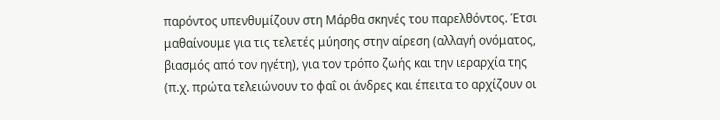παρόντος υπενθυμίζουν στη Μάρθα σκηνές του παρελθόντος. Έτσι μαθαίνουμε για τις τελετές μύησης στην αίρεση (αλλαγή ονόματος, βιασμός από τον ηγέτη), για τον τρόπο ζωής και την ιεραρχία της (π.χ. πρώτα τελειώνουν το φαΐ οι άνδρες και έπειτα το αρχίζουν οι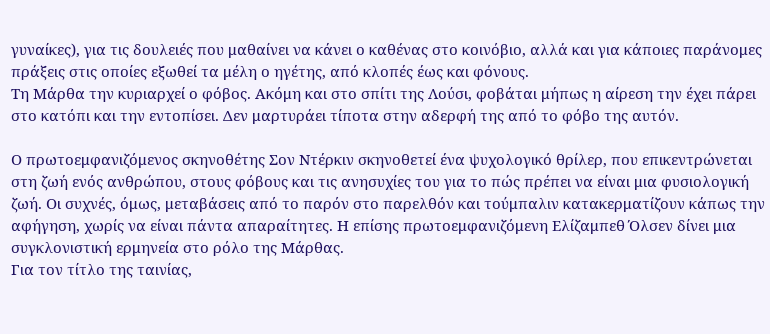γυναίκες), για τις δουλειές που μαθαίνει να κάνει ο καθένας στο κοινόβιο, αλλά και για κάποιες παράνομες πράξεις στις οποίες εξωθεί τα μέλη ο ηγέτης, από κλοπές έως και φόνους.
Τη Μάρθα την κυριαρχεί ο φόβος. Ακόμη και στο σπίτι της Λούσι, φοβάται μήπως η αίρεση την έχει πάρει στο κατόπι και την εντοπίσει. Δεν μαρτυράει τίποτα στην αδερφή της από το φόβο της αυτόν.

Ο πρωτοεμφανιζόμενος σκηνοθέτης Σον Ντέρκιν σκηνοθετεί ένα ψυχολογικό θρίλερ, που επικεντρώνεται στη ζωή ενός ανθρώπου, στους φόβους και τις ανησυχίες του για το πώς πρέπει να είναι μια φυσιολογική ζωή. Οι συχνές, όμως, μεταβάσεις από το παρόν στο παρελθόν και τούμπαλιν κατακερματίζουν κάπως την αφήγηση, χωρίς να είναι πάντα απαραίτητες. Η επίσης πρωτοεμφανιζόμενη Ελίζαμπεθ Όλσεν δίνει μια συγκλονιστική ερμηνεία στο ρόλο της Μάρθας.
Για τον τίτλο της ταινίας,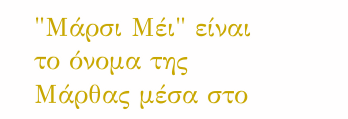"Μάρσι Μέι" είναι το όνομα της Μάρθας μέσα στο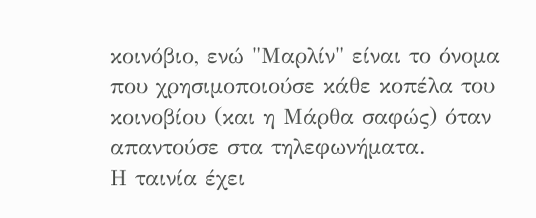κοινόβιο, ενώ "Μαρλίν" είναι το όνομα που χρησιμοποιούσε κάθε κοπέλα του κοινοβίου (και η Μάρθα σαφώς) όταν απαντούσε στα τηλεφωνήματα.
Η ταινία έχει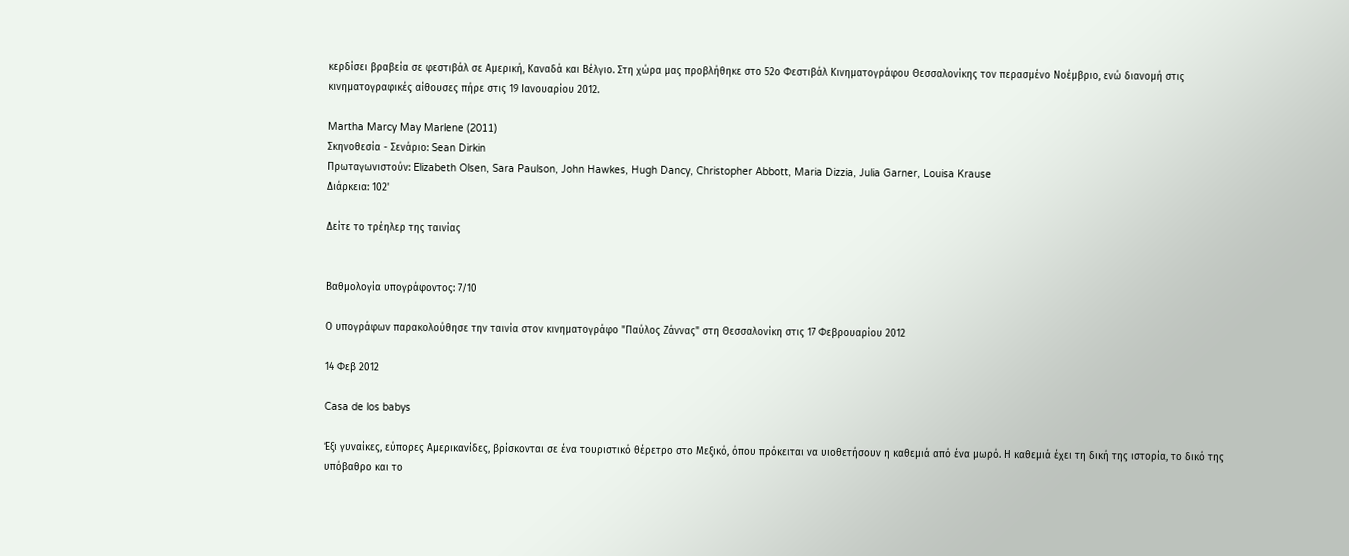κερδίσει βραβεία σε φεστιβάλ σε Αμερική, Καναδά και Βέλγιο. Στη χώρα μας προβλήθηκε στο 52ο Φεστιβάλ Κινηματογράφου Θεσσαλονίκης τον περασμένο Νοέμβριο, ενώ διανομή στις κινηματογραφικές αίθουσες πήρε στις 19 Ιανουαρίου 2012.

Martha Marcy May Marlene (2011)
Σκηνοθεσία - Σενάριο: Sean Dirkin
Πρωταγωνιστούν: Elizabeth Olsen, Sara Paulson, John Hawkes, Hugh Dancy, Christopher Abbott, Maria Dizzia, Julia Garner, Louisa Krause
Διάρκεια: 102'

Δείτε το τρέηλερ της ταινίας


Βαθμολογία υπογράφοντος: 7/10

Ο υπογράφων παρακολούθησε την ταινία στον κινηματογράφο "Παύλος Ζάννας" στη Θεσσαλονίκη στις 17 Φεβρουαρίου 2012

14 Φεβ 2012

Casa de los babys

Έξι γυναίκες, εύπορες Αμερικανίδες, βρίσκονται σε ένα τουριστικό θέρετρο στο Μεξικό, όπου πρόκειται να υιοθετήσουν η καθεμιά από ένα μωρό. Η καθεμιά έχει τη δική της ιστορία, το δικό της υπόβαθρο και το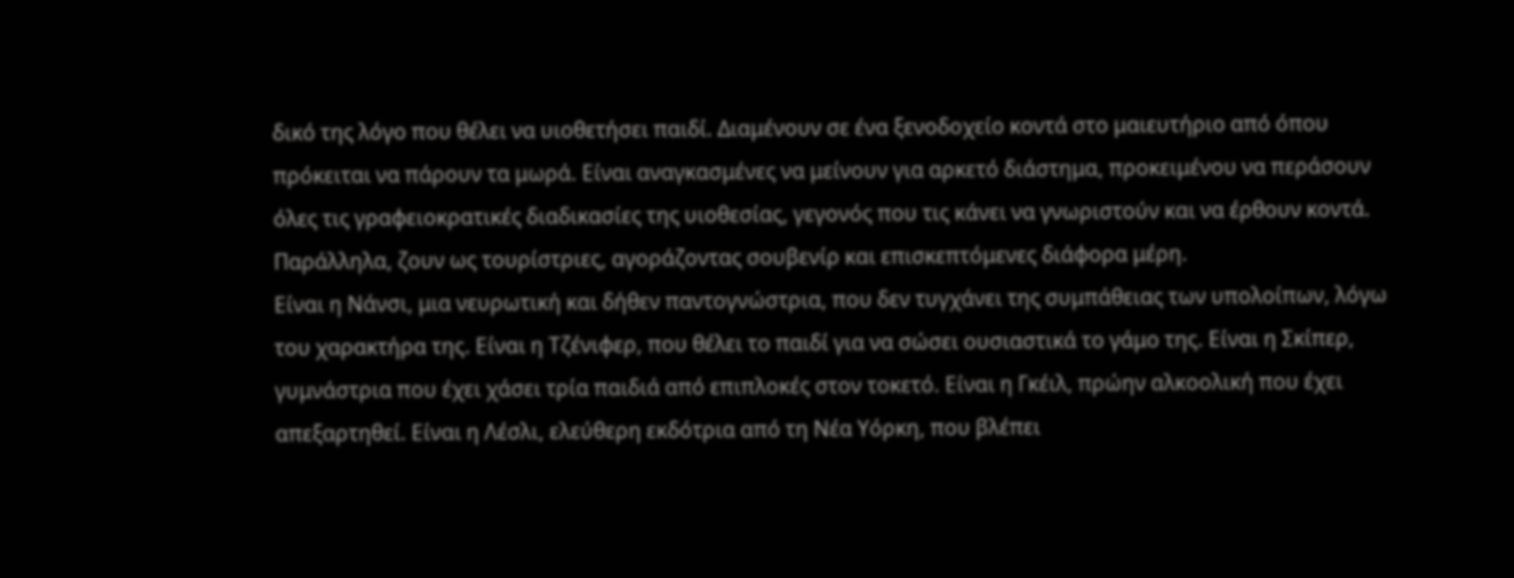δικό της λόγο που θέλει να υιοθετήσει παιδί. Διαμένουν σε ένα ξενοδοχείο κοντά στο μαιευτήριο από όπου πρόκειται να πάρουν τα μωρά. Είναι αναγκασμένες να μείνουν για αρκετό διάστημα, προκειμένου να περάσουν όλες τις γραφειοκρατικές διαδικασίες της υιοθεσίας, γεγονός που τις κάνει να γνωριστούν και να έρθουν κοντά. Παράλληλα, ζουν ως τουρίστριες, αγοράζοντας σουβενίρ και επισκεπτόμενες διάφορα μέρη.
Είναι η Νάνσι, μια νευρωτική και δήθεν παντογνώστρια, που δεν τυγχάνει της συμπάθειας των υπολοίπων, λόγω του χαρακτήρα της. Είναι η Τζένιφερ, που θέλει το παιδί για να σώσει ουσιαστικά το γάμο της. Είναι η Σκίπερ, γυμνάστρια που έχει χάσει τρία παιδιά από επιπλοκές στον τοκετό. Είναι η Γκέιλ, πρώην αλκοολική που έχει απεξαρτηθεί. Είναι η Λέσλι, ελεύθερη εκδότρια από τη Νέα Υόρκη, που βλέπει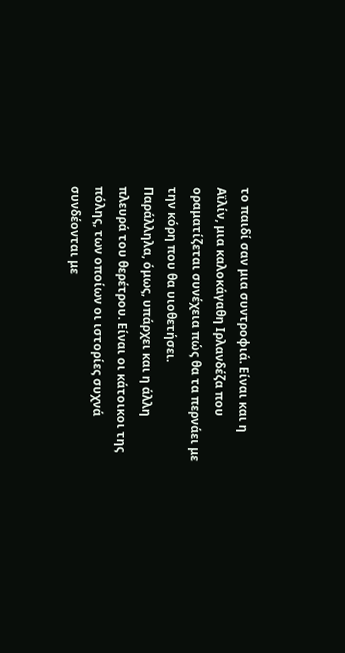το παιδί σαν μια συντροφιά. Είναι και η Αϊλίν, μια καλοκάγαθη Ιρλανδέζα που οραματίζεται συνέχεια πώς θα τα περνάει με την κόρη που θα υιοθετήσει.
Παράλληλα, όμως, υπάρχει και η άλλη πλευρά του θερέτρου. Είναι οι κάτοικοι της πόλης, των οποίων οι ιστορίες συχνά συνδέονται με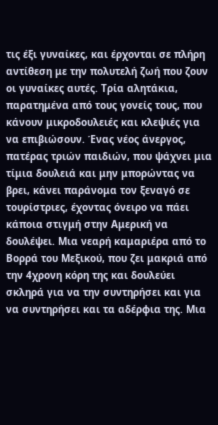τις έξι γυναίκες, και έρχονται σε πλήρη αντίθεση με την πολυτελή ζωή που ζουν οι γυναίκες αυτές. Τρία αλητάκια, παρατημένα από τους γονείς τους, που κάνουν μικροδουλειές και κλεψιές για να επιβιώσουν. Ένας νέος άνεργος, πατέρας τριών παιδιών, που ψάχνει μια τίμια δουλειά και μην μπορώντας να βρει, κάνει παράνομα τον ξεναγό σε τουρίστριες, έχοντας όνειρο να πάει κάποια στιγμή στην Αμερική να δουλέψει. Μια νεαρή καμαριέρα από το Βορρά του Μεξικού, που ζει μακριά από την 4χρονη κόρη της και δουλεύει σκληρά για να την συντηρήσει και για να συντηρήσει και τα αδέρφια της. Μια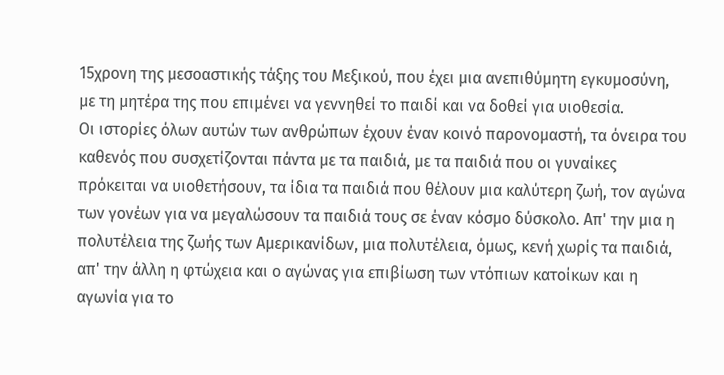15χρονη της μεσοαστικής τάξης του Μεξικού, που έχει μια ανεπιθύμητη εγκυμοσύνη, με τη μητέρα της που επιμένει να γεννηθεί το παιδί και να δοθεί για υιοθεσία.
Οι ιστορίες όλων αυτών των ανθρώπων έχουν έναν κοινό παρονομαστή, τα όνειρα του καθενός που συσχετίζονται πάντα με τα παιδιά, με τα παιδιά που οι γυναίκες πρόκειται να υιοθετήσουν, τα ίδια τα παιδιά που θέλουν μια καλύτερη ζωή, τον αγώνα των γονέων για να μεγαλώσουν τα παιδιά τους σε έναν κόσμο δύσκολο. Απ' την μια η πολυτέλεια της ζωής των Αμερικανίδων, μια πολυτέλεια, όμως, κενή χωρίς τα παιδιά, απ' την άλλη η φτώχεια και ο αγώνας για επιβίωση των ντόπιων κατοίκων και η αγωνία για το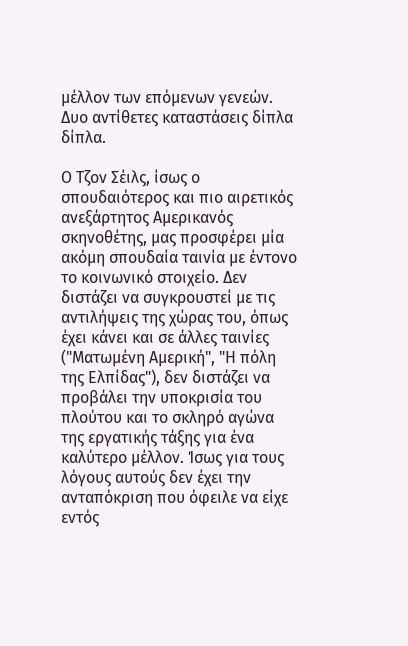μέλλον των επόμενων γενεών. Δυο αντίθετες καταστάσεις δίπλα δίπλα.

Ο Τζον Σέιλς, ίσως ο σπουδαιότερος και πιο αιρετικός ανεξάρτητος Αμερικανός σκηνοθέτης, μας προσφέρει μία ακόμη σπουδαία ταινία με έντονο το κοινωνικό στοιχείο. Δεν διστάζει να συγκρουστεί με τις αντιλήψεις της χώρας του, όπως έχει κάνει και σε άλλες ταινίες ("Ματωμένη Αμερική", "Η πόλη της Ελπίδας"), δεν διστάζει να προβάλει την υποκρισία του πλούτου και το σκληρό αγώνα της εργατικής τάξης για ένα καλύτερο μέλλον. Ίσως για τους λόγους αυτούς δεν έχει την ανταπόκριση που όφειλε να είχε εντός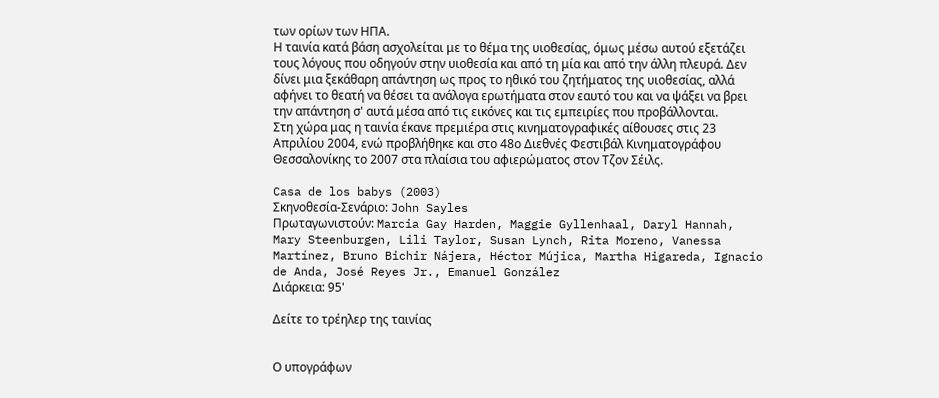των ορίων των ΗΠΑ.
Η ταινία κατά βάση ασχολείται με το θέμα της υιοθεσίας, όμως μέσω αυτού εξετάζει τους λόγους που οδηγούν στην υιοθεσία και από τη μία και από την άλλη πλευρά. Δεν δίνει μια ξεκάθαρη απάντηση ως προς το ηθικό του ζητήματος της υιοθεσίας, αλλά αφήνει το θεατή να θέσει τα ανάλογα ερωτήματα στον εαυτό του και να ψάξει να βρει την απάντηση σ' αυτά μέσα από τις εικόνες και τις εμπειρίες που προβάλλονται.
Στη χώρα μας η ταινία έκανε πρεμιέρα στις κινηματογραφικές αίθουσες στις 23 Απριλίου 2004, ενώ προβλήθηκε και στο 48ο Διεθνές Φεστιβάλ Κινηματογράφου Θεσσαλονίκης το 2007 στα πλαίσια του αφιερώματος στον Τζον Σέιλς.

Casa de los babys (2003)
Σκηνοθεσία-Σενάριο: John Sayles
Πρωταγωνιστούν: Marcia Gay Harden, Maggie Gyllenhaal, Daryl Hannah, Mary Steenburgen, Lili Taylor, Susan Lynch, Rita Moreno, Vanessa Martínez, Bruno Bichir Nájera, Héctor Mújica, Martha Higareda, Ignacio de Anda, José Reyes Jr., Emanuel González
Διάρκεια: 95'

Δείτε το τρέηλερ της ταινίας


Ο υπογράφων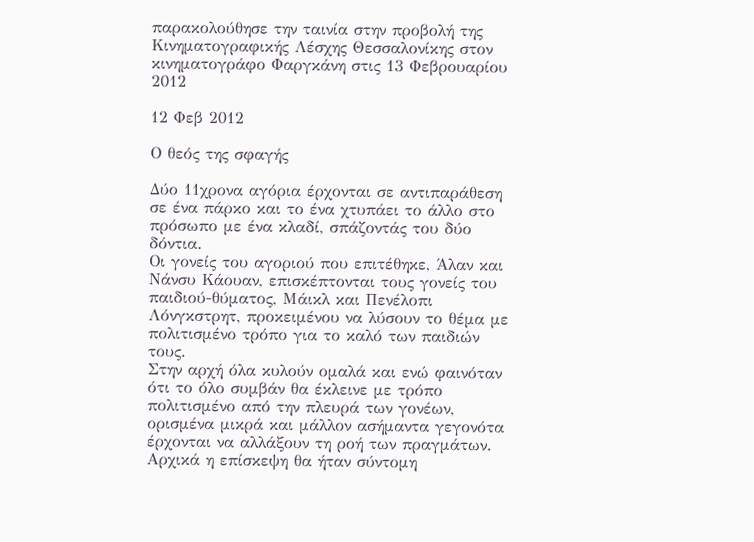παρακολούθησε την ταινία στην προβολή της Κινηματογραφικής Λέσχης Θεσσαλονίκης στον κινηματογράφο Φαργκάνη στις 13 Φεβρουαρίου 2012

12 Φεβ 2012

Ο θεός της σφαγής

Δύο 11χρονα αγόρια έρχονται σε αντιπαράθεση σε ένα πάρκο και το ένα χτυπάει το άλλο στο πρόσωπο με ένα κλαδί, σπάζοντάς του δύο δόντια.
Οι γονείς του αγοριού που επιτέθηκε, Άλαν και Νάνσυ Κάουαν, επισκέπτονται τους γονείς του παιδιού-θύματος, Μάικλ και Πενέλοπι Λόνγκστρητ, προκειμένου να λύσουν το θέμα με πολιτισμένο τρόπο για το καλό των παιδιών τους.
Στην αρχή όλα κυλούν ομαλά και ενώ φαινόταν ότι το όλο συμβάν θα έκλεινε με τρόπο πολιτισμένο από την πλευρά των γονέων, ορισμένα μικρά και μάλλον ασήμαντα γεγονότα έρχονται να αλλάξουν τη ροή των πραγμάτων. Αρχικά η επίσκεψη θα ήταν σύντομη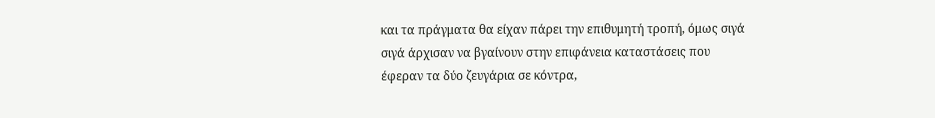και τα πράγματα θα είχαν πάρει την επιθυμητή τροπή, όμως σιγά σιγά άρχισαν να βγαίνουν στην επιφάνεια καταστάσεις που έφεραν τα δύο ζευγάρια σε κόντρα,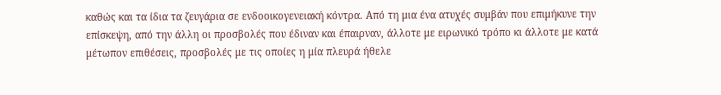καθώς και τα ίδια τα ζευγάρια σε ενδοοικογενειακή κόντρα. Από τη μια ένα ατυχές συμβάν που επιμήκυνε την επίσκεψη, από την άλλη οι προσβολές που έδιναν και έπαιρναν, άλλοτε με ειρωνικό τρόπο κι άλλοτε με κατά μέτωπον επιθέσεις, προσβολές με τις οποίες η μία πλευρά ήθελε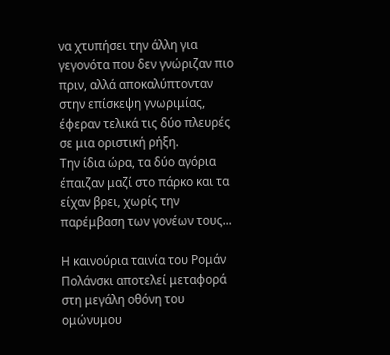να χτυπήσει την άλλη για γεγονότα που δεν γνώριζαν πιο πριν, αλλά αποκαλύπτονταν στην επίσκεψη γνωριμίας, έφεραν τελικά τις δύο πλευρές σε μια οριστική ρήξη.
Την ίδια ώρα, τα δύο αγόρια έπαιζαν μαζί στο πάρκο και τα είχαν βρει, χωρίς την παρέμβαση των γονέων τους...

Η καινούρια ταινία του Ρομάν Πολάνσκι αποτελεί μεταφορά στη μεγάλη οθόνη του ομώνυμου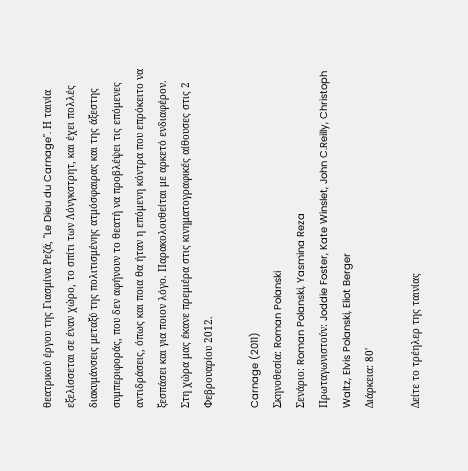θεατρικού έργου της Γιασμίνα Ρεζά, "Le Dieu du Carnage". Η ταινία εξελίσσεται σε έναν χώρο, το σπίτι των Λόνγκστρητ, και έχει πολλές διακυμάνσεις μεταξύ της πολιτισμένης ατμόσφαιρας και της άξεστης συμπεριφοράς, που δεν αφήνουν το θεατή να προβλέψει τις επόμενες αντιδράσεις, όπως και ποια θα ήταν η επόμενη κόντρα που επρόκειτο να ξεσπάσει και για ποιον λόγο. Παρακολουθείται με αρκετό ενδιαφέρον.
Στη χώρα μας έκανε πρεμιέρα στις κινηματογραφικές αίθουσες στις 2 Φεβρουαρίου 2012.

Carnage (2011)
Σκηνοθεσία: Roman Polanski
Σενάριο: Roman Polanski, Yasmina Reza
Πρωταγωνιστούν: Joddie Foster, Kate Winslet, John C.Reilly, Christoph Waltz, Elvis Polanski, Eliot Berger
Διάρκεια: 80'

Δείτε το τρέηλερ της ταινίας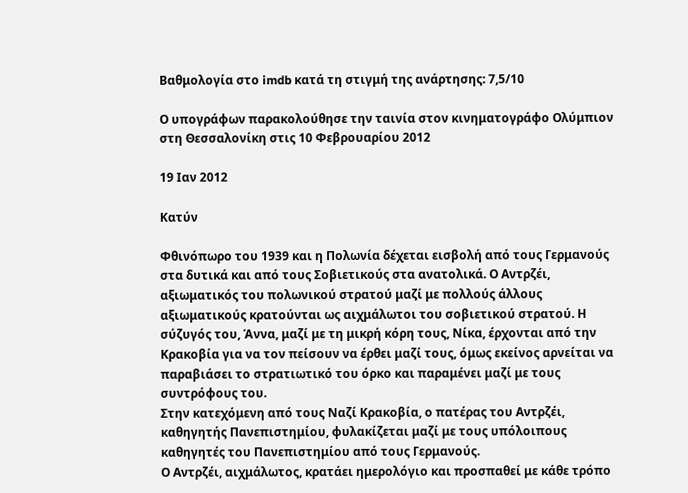Βαθμολογία στο imdb κατά τη στιγμή της ανάρτησης: 7,5/10

Ο υπογράφων παρακολούθησε την ταινία στον κινηματογράφο Ολύμπιον στη Θεσσαλονίκη στις 10 Φεβρουαρίου 2012

19 Ιαν 2012

Κατύν

Φθινόπωρο του 1939 και η Πολωνία δέχεται εισβολή από τους Γερμανούς στα δυτικά και από τους Σοβιετικούς στα ανατολικά. Ο Αντρζέι, αξιωματικός του πολωνικού στρατού μαζί με πολλούς άλλους αξιωματικούς κρατούνται ως αιχμάλωτοι του σοβιετικού στρατού. Η σύζυγός του, Άννα, μαζί με τη μικρή κόρη τους, Νίκα, έρχονται από την Κρακοβία για να τον πείσουν να έρθει μαζί τους, όμως εκείνος αρνείται να παραβιάσει το στρατιωτικό του όρκο και παραμένει μαζί με τους συντρόφους του.
Στην κατεχόμενη από τους Ναζί Κρακοβία, ο πατέρας του Αντρζέι, καθηγητής Πανεπιστημίου, φυλακίζεται μαζί με τους υπόλοιπους καθηγητές του Πανεπιστημίου από τους Γερμανούς.
Ο Αντρζέι, αιχμάλωτος, κρατάει ημερολόγιο και προσπαθεί με κάθε τρόπο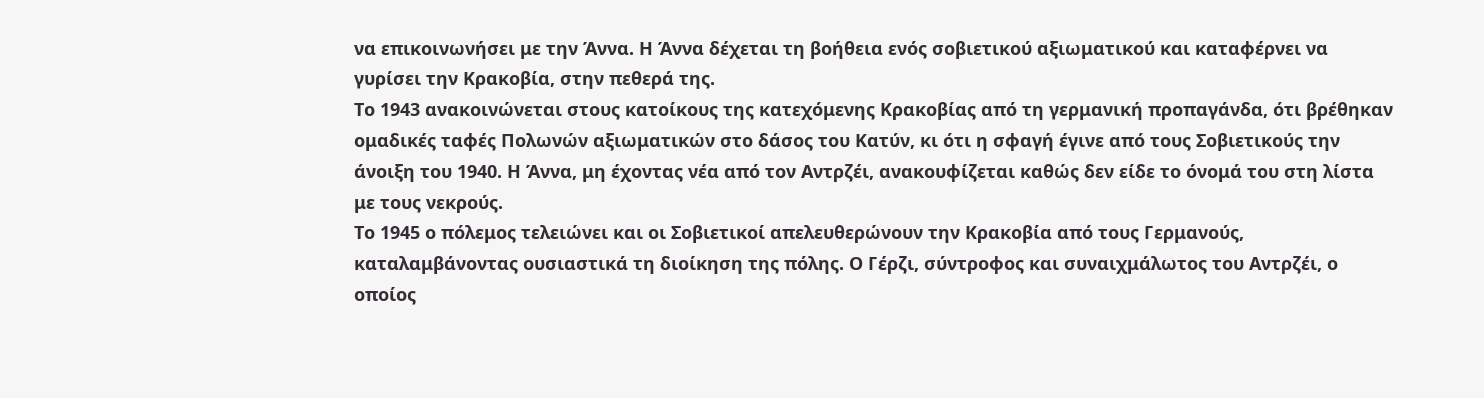να επικοινωνήσει με την Άννα. Η Άννα δέχεται τη βοήθεια ενός σοβιετικού αξιωματικού και καταφέρνει να γυρίσει την Κρακοβία, στην πεθερά της.
Το 1943 ανακοινώνεται στους κατοίκους της κατεχόμενης Κρακοβίας από τη γερμανική προπαγάνδα, ότι βρέθηκαν ομαδικές ταφές Πολωνών αξιωματικών στο δάσος του Κατύν, κι ότι η σφαγή έγινε από τους Σοβιετικούς την άνοιξη του 1940. Η Άννα, μη έχοντας νέα από τον Αντρζέι, ανακουφίζεται καθώς δεν είδε το όνομά του στη λίστα με τους νεκρούς.
Το 1945 ο πόλεμος τελειώνει και οι Σοβιετικοί απελευθερώνουν την Κρακοβία από τους Γερμανούς, καταλαμβάνοντας ουσιαστικά τη διοίκηση της πόλης. Ο Γέρζι, σύντροφος και συναιχμάλωτος του Αντρζέι, ο οποίος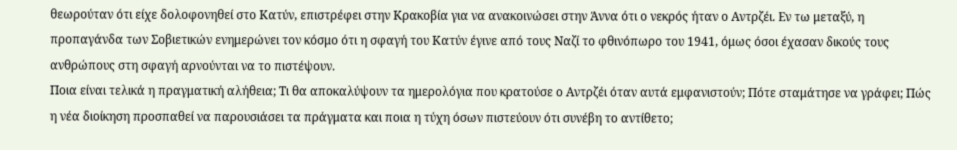θεωρούταν ότι είχε δολοφονηθεί στο Κατύν, επιστρέφει στην Κρακοβία για να ανακοινώσει στην Άννα ότι ο νεκρός ήταν ο Αντρζέι. Εν τω μεταξύ, η προπαγάνδα των Σοβιετικών ενημερώνει τον κόσμο ότι η σφαγή του Κατύν έγινε από τους Ναζί το φθινόπωρο του 1941, όμως όσοι έχασαν δικούς τους ανθρώπους στη σφαγή αρνούνται να το πιστέψουν.
Ποια είναι τελικά η πραγματική αλήθεια; Τι θα αποκαλύψουν τα ημερολόγια που κρατούσε ο Αντρζέι όταν αυτά εμφανιστούν; Πότε σταμάτησε να γράφει; Πώς η νέα διοίκηση προσπαθεί να παρουσιάσει τα πράγματα και ποια η τύχη όσων πιστεύουν ότι συνέβη το αντίθετο;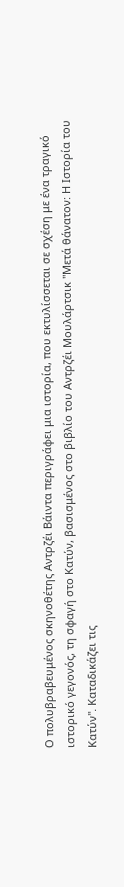Ο πολυβραβευμένος σκηνοθέτης Αντρζέι Βάιντα περιγράφει μια ιστορία, που εκτυλίσσεται σε σχέση με ένα τραγικό ιστορικό γεγονός, τη σφαγή στο Κατύν, βασισμένος στο βιβλίο του Αντρζέι Μουλάρτσικ "Μετά θάνατον: Η Ιστορία του Κατύν". Καταδικάζει τις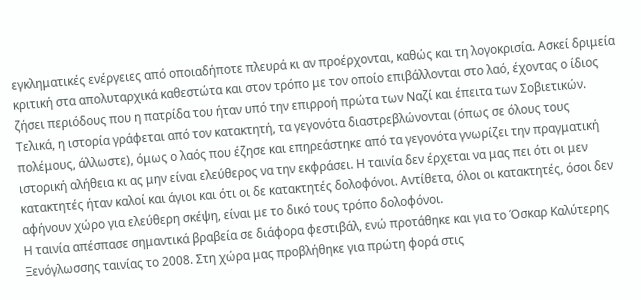εγκληματικές ενέργειες από οποιαδήποτε πλευρά κι αν προέρχονται, καθώς και τη λογοκρισία. Ασκεί δριμεία κριτική στα απολυταρχικά καθεστώτα και στον τρόπο με τον οποίο επιβάλλονται στο λαό, έχοντας ο ίδιος ζήσει περιόδους που η πατρίδα του ήταν υπό την επιρροή πρώτα των Ναζί και έπειτα των Σοβιετικών. Τελικά, η ιστορία γράφεται από τον κατακτητή, τα γεγονότα διαστρεβλώνονται (όπως σε όλους τους πολέμους, άλλωστε), όμως ο λαός που έζησε και επηρεάστηκε από τα γεγονότα γνωρίζει την πραγματική ιστορική αλήθεια κι ας μην είναι ελεύθερος να την εκφράσει. Η ταινία δεν έρχεται να μας πει ότι οι μεν κατακτητές ήταν καλοί και άγιοι και ότι οι δε κατακτητές δολοφόνοι. Αντίθετα, όλοι οι κατακτητές, όσοι δεν αφήνουν χώρο για ελεύθερη σκέψη, είναι με το δικό τους τρόπο δολοφόνοι.
Η ταινία απέσπασε σημαντικά βραβεία σε διάφορα φεστιβάλ, ενώ προτάθηκε και για το Όσκαρ Καλύτερης Ξενόγλωσσης ταινίας το 2008. Στη χώρα μας προβλήθηκε για πρώτη φορά στις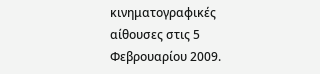κινηματογραφικές αίθουσες στις 5 Φεβρουαρίου 2009.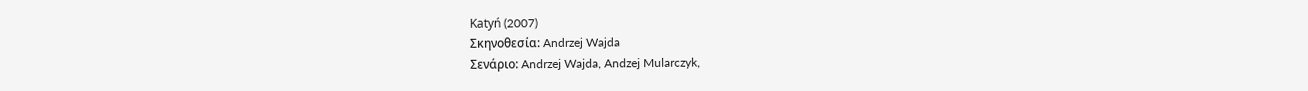Katyń (2007)
Σκηνοθεσία: Andrzej Wajda
Σενάριο: Andrzej Wajda, Andzej Mularczyk,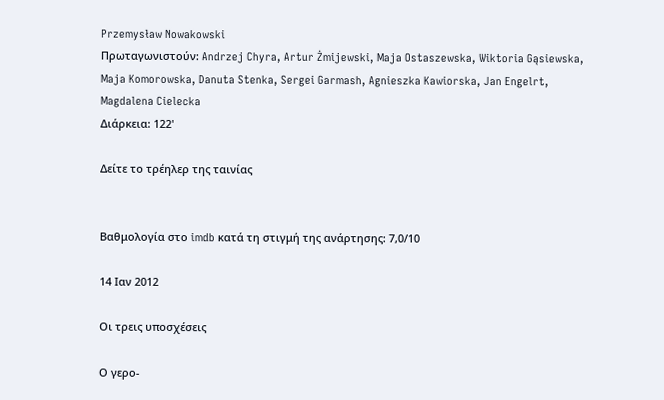Przemysław Nowakowski
Πρωταγωνιστούν: Andrzej Chyra, Artur Żmijewski, Maja Ostaszewska, Wiktoria Gąsiewska, Maja Komorowska, Danuta Stenka, Sergei Garmash, Agnieszka Kawiorska, Jan Engelrt, Magdalena Cielecka
Διάρκεια: 122'

Δείτε το τρέηλερ της ταινίας


Βαθμολογία στο imdb κατά τη στιγμή της ανάρτησης: 7,0/10

14 Ιαν 2012

Οι τρεις υποσχέσεις

Ο γερο-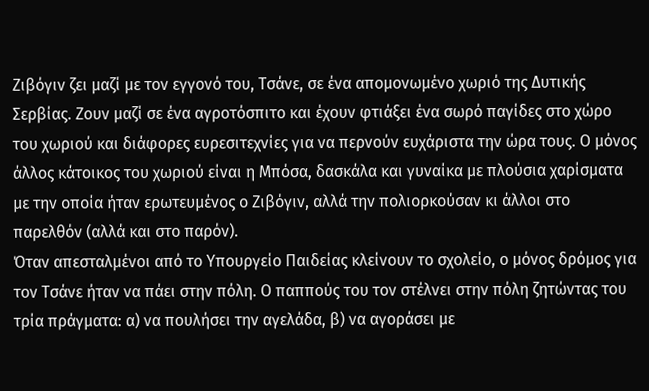Ζιβόγιν ζει μαζί με τον εγγονό του, Τσάνε, σε ένα απομονωμένο χωριό της Δυτικής Σερβίας. Ζουν μαζί σε ένα αγροτόσπιτο και έχουν φτιάξει ένα σωρό παγίδες στο χώρο του χωριού και διάφορες ευρεσιτεχνίες για να περνούν ευχάριστα την ώρα τους. Ο μόνος άλλος κάτοικος του χωριού είναι η Μπόσα, δασκάλα και γυναίκα με πλούσια χαρίσματα με την οποία ήταν ερωτευμένος ο Ζιβόγιν, αλλά την πολιορκούσαν κι άλλοι στο παρελθόν (αλλά και στο παρόν).
Όταν απεσταλμένοι από το Υπουργείο Παιδείας κλείνουν το σχολείο, ο μόνος δρόμος για τον Τσάνε ήταν να πάει στην πόλη. Ο παππούς του τον στέλνει στην πόλη ζητώντας του τρία πράγματα: α) να πουλήσει την αγελάδα, β) να αγοράσει με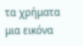τα χρήματα μια εικόνα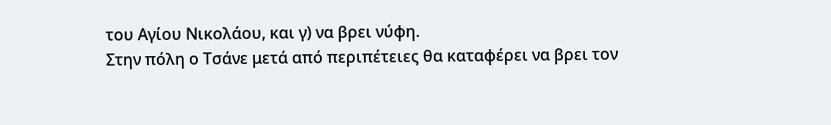του Αγίου Νικολάου, και γ) να βρει νύφη.
Στην πόλη ο Τσάνε μετά από περιπέτειες θα καταφέρει να βρει τον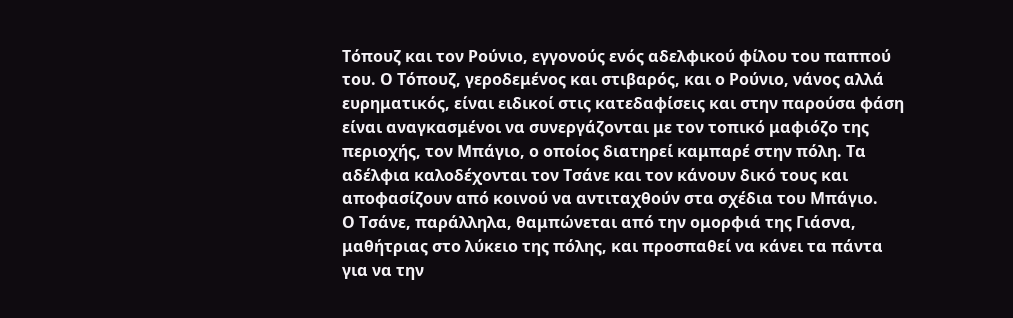Τόπουζ και τον Ρούνιο, εγγονούς ενός αδελφικού φίλου του παππού του. Ο Τόπουζ, γεροδεμένος και στιβαρός, και ο Ρούνιο, νάνος αλλά ευρηματικός, είναι ειδικοί στις κατεδαφίσεις και στην παρούσα φάση είναι αναγκασμένοι να συνεργάζονται με τον τοπικό μαφιόζο της περιοχής, τον Μπάγιο, ο οποίος διατηρεί καμπαρέ στην πόλη. Τα αδέλφια καλοδέχονται τον Τσάνε και τον κάνουν δικό τους και αποφασίζουν από κοινού να αντιταχθούν στα σχέδια του Μπάγιο.
Ο Τσάνε, παράλληλα, θαμπώνεται από την ομορφιά της Γιάσνα, μαθήτριας στο λύκειο της πόλης, και προσπαθεί να κάνει τα πάντα για να την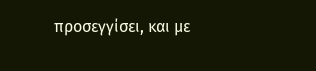προσεγγίσει, και με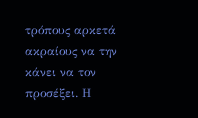τρόπους αρκετά ακραίους να την κάνει να τον προσέξει. Η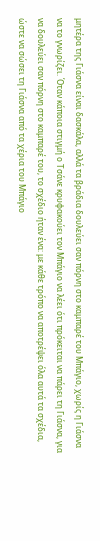μητέρα της Γιάσνα είναι δασκάλα, αλλά τα βράδια δουλεύει σαν πόρνη στο καμπαρέ του Μπάγιο, χωρίς η Γιάσνα να το γνωρίζει. Όταν κάποια στιγμή ο Τσάνε κρυφακούει τον Μπάγιο να λέει ότι πρόκειται να πάρει τη Γιάσνα, για να δουλεύει σαν πόρνη στο καμπαρέ του, το σχέδιο ήταν ένα: με κάθε τρόπο να αποτρέψει όλα αυτά τα σχέδια, ώστε να σώσει τη Γιάσνα από τα χέρια του Μπάγιο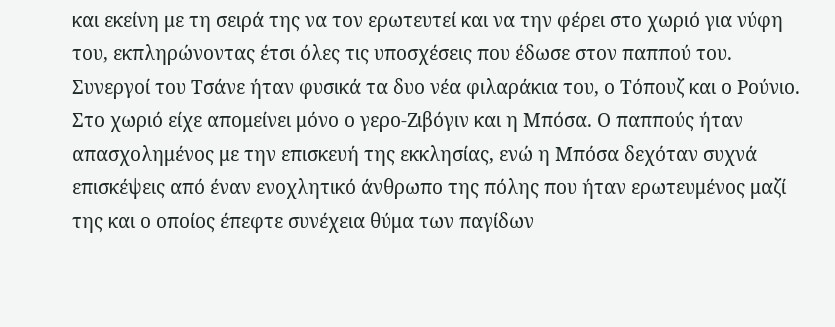και εκείνη με τη σειρά της να τον ερωτευτεί και να την φέρει στο χωριό για νύφη του, εκπληρώνοντας έτσι όλες τις υποσχέσεις που έδωσε στον παππού του. Συνεργοί του Τσάνε ήταν φυσικά τα δυο νέα φιλαράκια του, ο Τόπουζ και ο Ρούνιο.
Στο χωριό είχε απομείνει μόνο ο γερο-Ζιβόγιν και η Μπόσα. Ο παππούς ήταν απασχολημένος με την επισκευή της εκκλησίας, ενώ η Μπόσα δεχόταν συχνά επισκέψεις από έναν ενοχλητικό άνθρωπο της πόλης που ήταν ερωτευμένος μαζί της και ο οποίος έπεφτε συνέχεια θύμα των παγίδων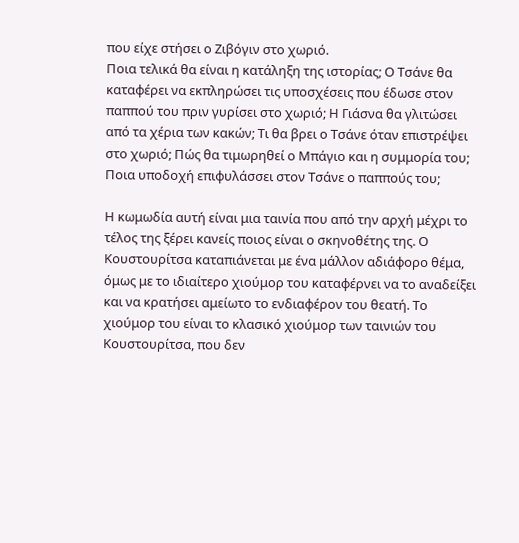που είχε στήσει ο Ζιβόγιν στο χωριό.
Ποια τελικά θα είναι η κατάληξη της ιστορίας; Ο Τσάνε θα καταφέρει να εκπληρώσει τις υποσχέσεις που έδωσε στον παππού του πριν γυρίσει στο χωριό; Η Γιάσνα θα γλιτώσει από τα χέρια των κακών; Τι θα βρει ο Τσάνε όταν επιστρέψει στο χωριό; Πώς θα τιμωρηθεί ο Μπάγιο και η συμμορία του; Ποια υποδοχή επιφυλάσσει στον Τσάνε ο παππούς του;

Η κωμωδία αυτή είναι μια ταινία που από την αρχή μέχρι το τέλος της ξέρει κανείς ποιος είναι ο σκηνοθέτης της. Ο Κουστουρίτσα καταπιάνεται με ένα μάλλον αδιάφορο θέμα, όμως με το ιδιαίτερο χιούμορ του καταφέρνει να το αναδείξει και να κρατήσει αμείωτο το ενδιαφέρον του θεατή. Το χιούμορ του είναι το κλασικό χιούμορ των ταινιών του Κουστουρίτσα, που δεν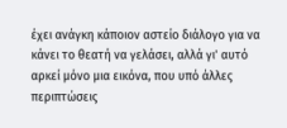έχει ανάγκη κάποιον αστείο διάλογο για να κάνει το θεατή να γελάσει, αλλά γι' αυτό αρκεί μόνο μια εικόνα, που υπό άλλες περιπτώσεις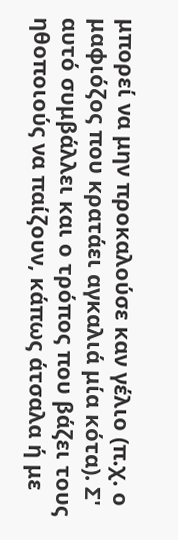μπορεί να μην προκαλούσε καν γέλιο (π.χ. ο μαφιόζος που κρατάει αγκαλιά μία κότα). Σ' αυτό συμβάλλει και ο τρόπος που βάζει τους ηθοποιούς να παίζουν, κάπως άτσαλα ή με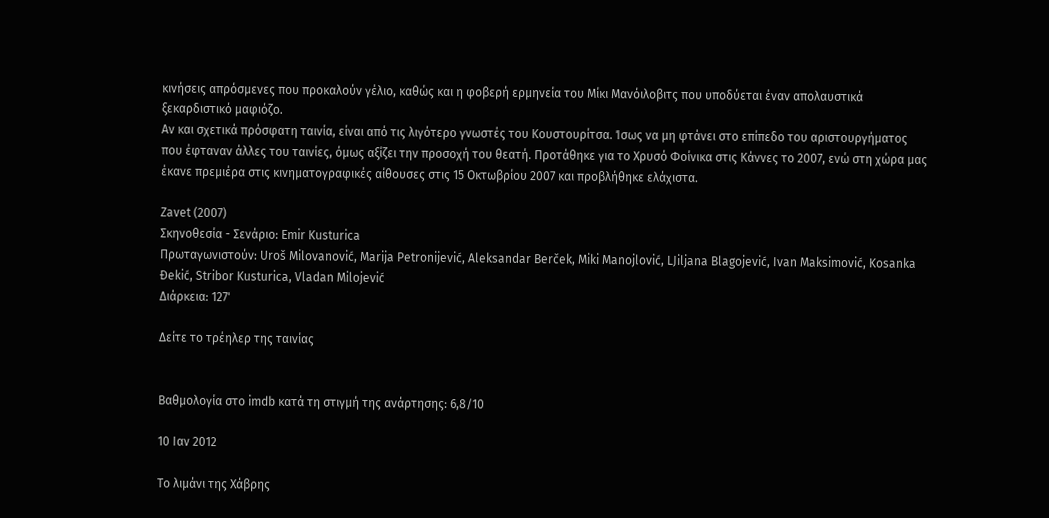κινήσεις απρόσμενες που προκαλούν γέλιο, καθώς και η φοβερή ερμηνεία του Μίκι Μανόιλοβιτς που υποδύεται έναν απολαυστικά ξεκαρδιστικό μαφιόζο.
Αν και σχετικά πρόσφατη ταινία, είναι από τις λιγότερο γνωστές του Κουστουρίτσα. Ίσως να μη φτάνει στο επίπεδο του αριστουργήματος που έφταναν άλλες του ταινίες, όμως αξίζει την προσοχή του θεατή. Προτάθηκε για το Χρυσό Φοίνικα στις Κάννες το 2007, ενώ στη χώρα μας έκανε πρεμιέρα στις κινηματογραφικές αίθουσες στις 15 Οκτωβρίου 2007 και προβλήθηκε ελάχιστα.

Zavet (2007)
Σκηνοθεσία - Σενάριο: Emir Kusturica
Πρωταγωνιστούν: Uroš Milovanović, Marija Petronijević, Aleksandar Berček, Miki Manojlović, LJiljana Blagojević, Ivan Maksimović, Kosanka Đekić, Stribor Kusturica, Vladan Milojević
Διάρκεια: 127'

Δείτε το τρέηλερ της ταινίας


Βαθμολογία στο imdb κατά τη στιγμή της ανάρτησης: 6,8/10

10 Ιαν 2012

Το λιμάνι της Χάβρης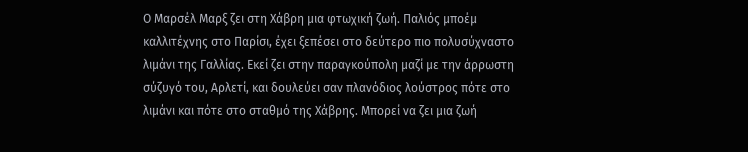Ο Μαρσέλ Μαρξ ζει στη Χάβρη μια φτωχική ζωή. Παλιός μποέμ καλλιτέχνης στο Παρίσι, έχει ξεπέσει στο δεύτερο πιο πολυσύχναστο λιμάνι της Γαλλίας. Εκεί ζει στην παραγκούπολη μαζί με την άρρωστη σύζυγό του, Αρλετί, και δουλεύει σαν πλανόδιος λούστρος πότε στο λιμάνι και πότε στο σταθμό της Χάβρης. Μπορεί να ζει μια ζωή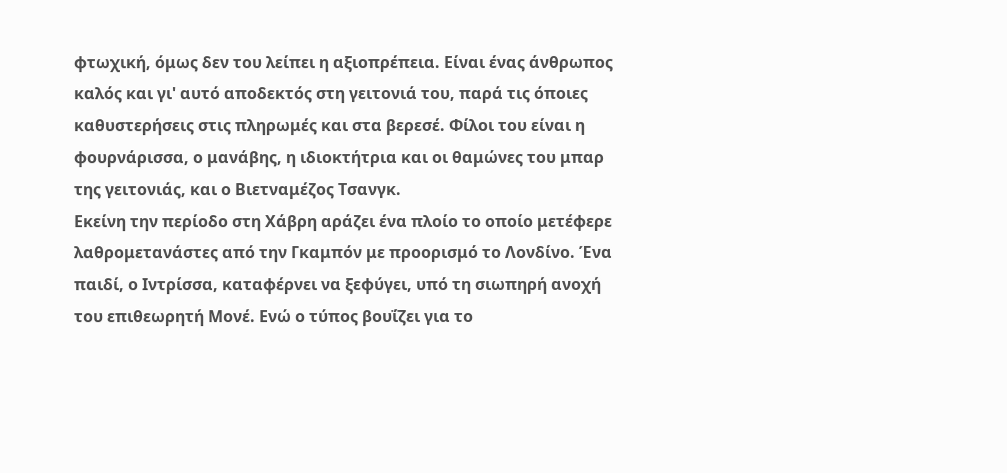φτωχική, όμως δεν του λείπει η αξιοπρέπεια. Είναι ένας άνθρωπος καλός και γι' αυτό αποδεκτός στη γειτονιά του, παρά τις όποιες καθυστερήσεις στις πληρωμές και στα βερεσέ. Φίλοι του είναι η φουρνάρισσα, ο μανάβης, η ιδιοκτήτρια και οι θαμώνες του μπαρ της γειτονιάς, και ο Βιετναμέζος Τσανγκ.
Εκείνη την περίοδο στη Χάβρη αράζει ένα πλοίο το οποίο μετέφερε λαθρομετανάστες από την Γκαμπόν με προορισμό το Λονδίνο. Ένα παιδί, ο Ιντρίσσα, καταφέρνει να ξεφύγει, υπό τη σιωπηρή ανοχή του επιθεωρητή Μονέ. Ενώ ο τύπος βουΐζει για το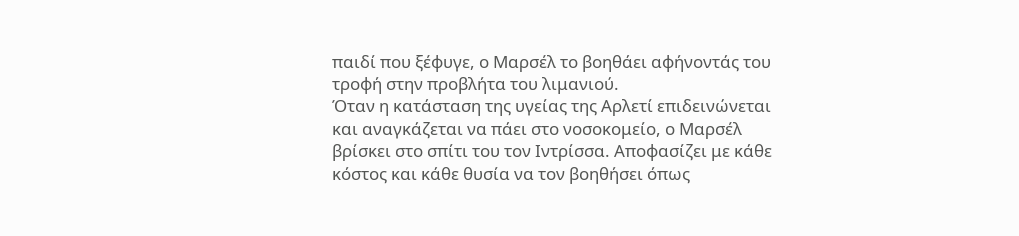παιδί που ξέφυγε, ο Μαρσέλ το βοηθάει αφήνοντάς του τροφή στην προβλήτα του λιμανιού.
Όταν η κατάσταση της υγείας της Αρλετί επιδεινώνεται και αναγκάζεται να πάει στο νοσοκομείο, ο Μαρσέλ βρίσκει στο σπίτι του τον Ιντρίσσα. Αποφασίζει με κάθε κόστος και κάθε θυσία να τον βοηθήσει όπως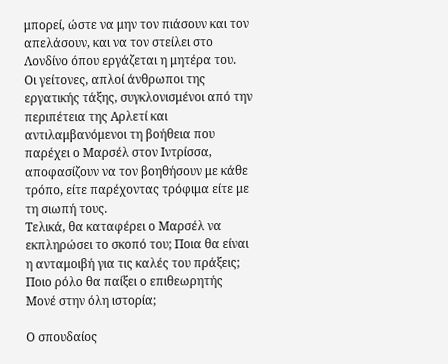μπορεί, ώστε να μην τον πιάσουν και τον απελάσουν, και να τον στείλει στο Λονδίνο όπου εργάζεται η μητέρα του.
Οι γείτονες, απλοί άνθρωποι της εργατικής τάξης, συγκλονισμένοι από την περιπέτεια της Αρλετί και αντιλαμβανόμενοι τη βοήθεια που παρέχει ο Μαρσέλ στον Ιντρίσσα, αποφασίζουν να τον βοηθήσουν με κάθε τρόπο, είτε παρέχοντας τρόφιμα είτε με τη σιωπή τους.
Τελικά, θα καταφέρει ο Μαρσέλ να εκπληρώσει το σκοπό του; Ποια θα είναι η ανταμοιβή για τις καλές του πράξεις; Ποιο ρόλο θα παίξει ο επιθεωρητής Μονέ στην όλη ιστορία;

Ο σπουδαίος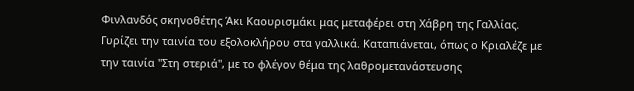Φινλανδός σκηνοθέτης Άκι Καουρισμάκι μας μεταφέρει στη Χάβρη της Γαλλίας. Γυρίζει την ταινία του εξολοκλήρου στα γαλλικά. Καταπιάνεται, όπως ο Κριαλέζε με την ταινία "Στη στεριά", με το φλέγον θέμα της λαθρομετανάστευσης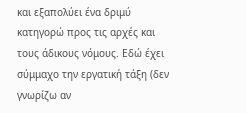και εξαπολύει ένα δριμύ κατηγορώ προς τις αρχές και τους άδικους νόμους. Εδώ έχει σύμμαχο την εργατική τάξη (δεν γνωρίζω αν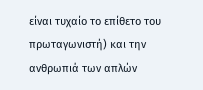είναι τυχαίο το επίθετο του πρωταγωνιστή) και την ανθρωπιά των απλών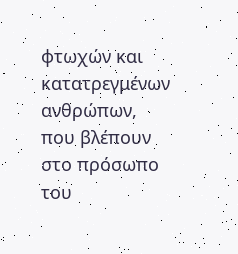φτωχών και κατατρεγμένων ανθρώπων, που βλέπουν στο πρόσωπο του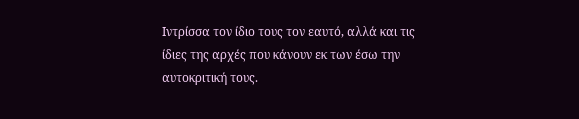Ιντρίσσα τον ίδιο τους τον εαυτό, αλλά και τις ίδιες της αρχές που κάνουν εκ των έσω την αυτοκριτική τους.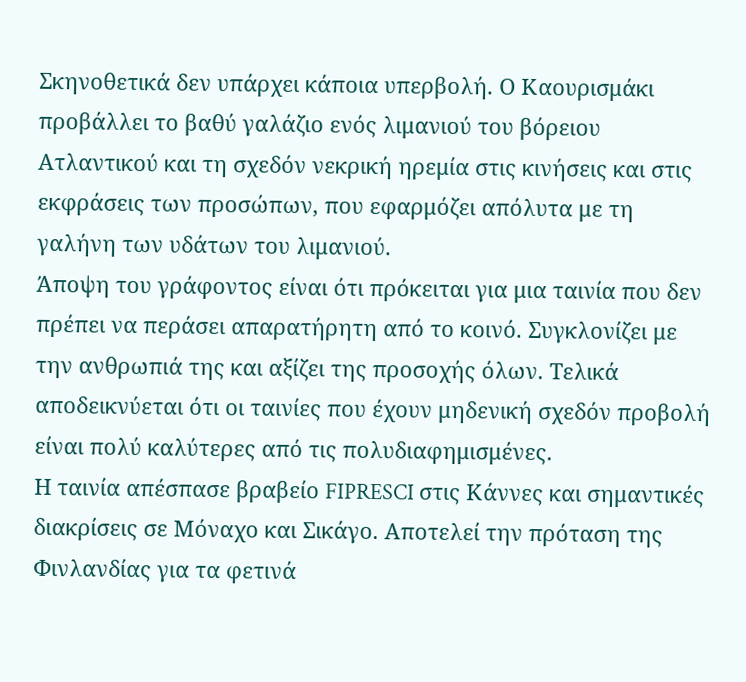Σκηνοθετικά δεν υπάρχει κάποια υπερβολή. Ο Καουρισμάκι προβάλλει το βαθύ γαλάζιο ενός λιμανιού του βόρειου Ατλαντικού και τη σχεδόν νεκρική ηρεμία στις κινήσεις και στις εκφράσεις των προσώπων, που εφαρμόζει απόλυτα με τη γαλήνη των υδάτων του λιμανιού.
Άποψη του γράφοντος είναι ότι πρόκειται για μια ταινία που δεν πρέπει να περάσει απαρατήρητη από το κοινό. Συγκλονίζει με την ανθρωπιά της και αξίζει της προσοχής όλων. Τελικά αποδεικνύεται ότι οι ταινίες που έχουν μηδενική σχεδόν προβολή είναι πολύ καλύτερες από τις πολυδιαφημισμένες.
Η ταινία απέσπασε βραβείο FIPRESCI στις Κάννες και σημαντικές διακρίσεις σε Μόναχο και Σικάγο. Αποτελεί την πρόταση της Φινλανδίας για τα φετινά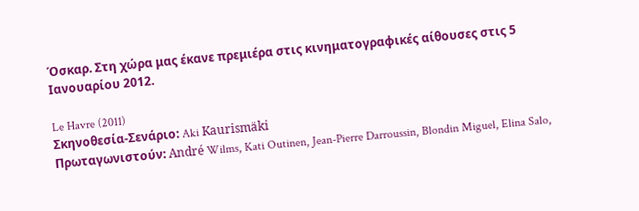Όσκαρ. Στη χώρα μας έκανε πρεμιέρα στις κινηματογραφικές αίθουσες στις 5 Ιανουαρίου 2012.

Le Havre (2011)
Σκηνοθεσία-Σενάριο: Aki Kaurismäki
Πρωταγωνιστούν: André Wilms, Kati Outinen, Jean-Pierre Darroussin, Blondin Miguel, Elina Salo,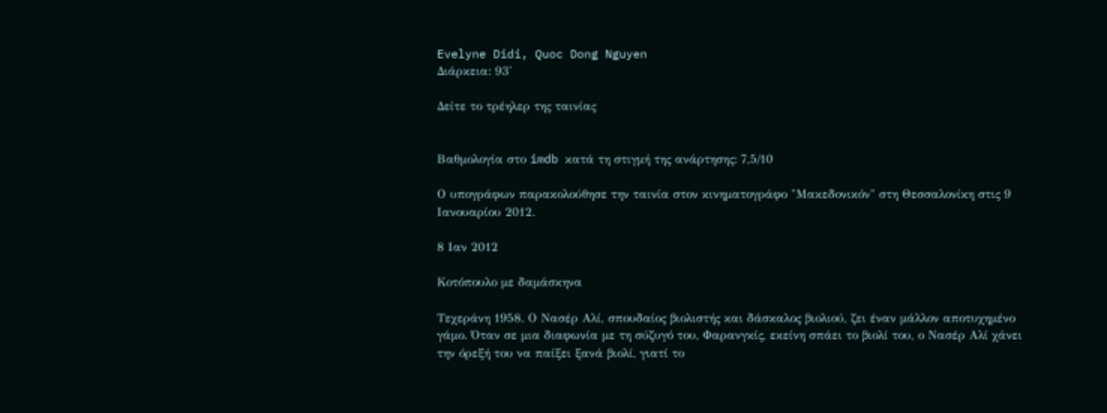Evelyne Didi, Quoc Dong Nguyen
Διάρκεια: 93'

Δείτε το τρέηλερ της ταινίας


Βαθμολογία στο imdb κατά τη στιγμή της ανάρτησης: 7,5/10

Ο υπογράφων παρακολούθησε την ταινία στον κινηματογράφο "Μακεδονικόν" στη Θεσσαλονίκη στις 9 Ιανουαρίου 2012.

8 Ιαν 2012

Κοτόπουλο με δαμάσκηνα

Τεχεράνη 1958. Ο Νασέρ Αλί, σπουδαίος βιολιστής και δάσκαλος βιολιού, ζει έναν μάλλον αποτυχημένο γάμο. Όταν σε μια διαφωνία με τη σύζυγό του, Φαρανγκίς, εκείνη σπάει το βιολί του, ο Νασέρ Αλί χάνει την όρεξή του να παίξει ξανά βιολί, γιατί το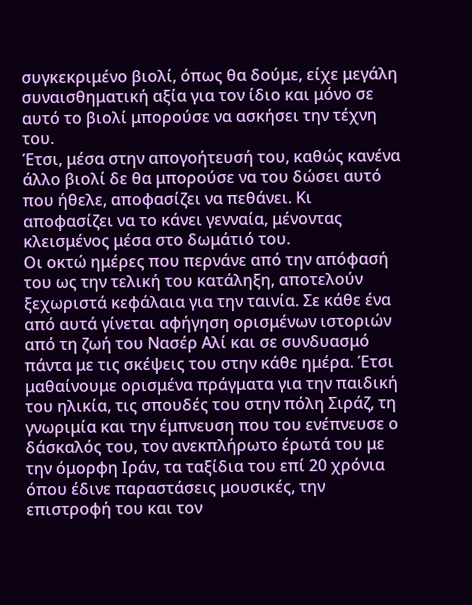συγκεκριμένο βιολί, όπως θα δούμε, είχε μεγάλη συναισθηματική αξία για τον ίδιο και μόνο σε αυτό το βιολί μπορούσε να ασκήσει την τέχνη του.
Έτσι, μέσα στην απογοήτευσή του, καθώς κανένα άλλο βιολί δε θα μπορούσε να του δώσει αυτό που ήθελε, αποφασίζει να πεθάνει. Κι αποφασίζει να το κάνει γενναία, μένοντας κλεισμένος μέσα στο δωμάτιό του.
Οι οκτώ ημέρες που περνάνε από την απόφασή του ως την τελική του κατάληξη, αποτελούν ξεχωριστά κεφάλαια για την ταινία. Σε κάθε ένα από αυτά γίνεται αφήγηση ορισμένων ιστοριών από τη ζωή του Νασέρ Αλί και σε συνδυασμό πάντα με τις σκέψεις του στην κάθε ημέρα. Έτσι μαθαίνουμε ορισμένα πράγματα για την παιδική του ηλικία, τις σπουδές του στην πόλη Σιράζ, τη γνωριμία και την έμπνευση που του ενέπνευσε ο δάσκαλός του, τον ανεκπλήρωτο έρωτά του με την όμορφη Ιράν, τα ταξίδια του επί 20 χρόνια όπου έδινε παραστάσεις μουσικές, την επιστροφή του και τον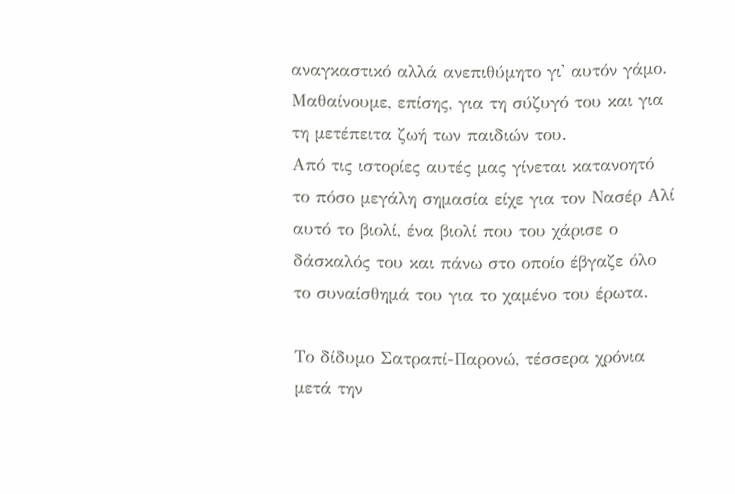αναγκαστικό αλλά ανεπιθύμητο γι' αυτόν γάμο. Μαθαίνουμε, επίσης, για τη σύζυγό του και για τη μετέπειτα ζωή των παιδιών του.
Από τις ιστορίες αυτές μας γίνεται κατανοητό το πόσο μεγάλη σημασία είχε για τον Νασέρ Αλί αυτό το βιολί, ένα βιολί που του χάρισε ο δάσκαλός του και πάνω στο οποίο έβγαζε όλο το συναίσθημά του για το χαμένο του έρωτα.

Το δίδυμο Σατραπί-Παρονώ, τέσσερα χρόνια μετά την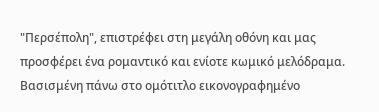"Περσέπολη", επιστρέφει στη μεγάλη οθόνη και μας προσφέρει ένα ρομαντικό και ενίοτε κωμικό μελόδραμα. Βασισμένη πάνω στο ομότιτλο εικονογραφημένο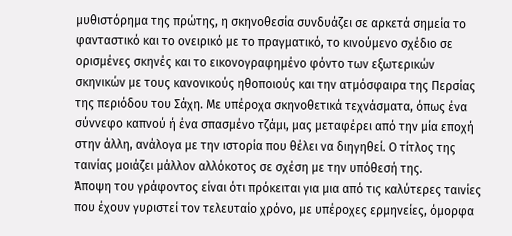μυθιστόρημα της πρώτης, η σκηνοθεσία συνδυάζει σε αρκετά σημεία το φανταστικό και το ονειρικό με το πραγματικό, το κινούμενο σχέδιο σε ορισμένες σκηνές και το εικονογραφημένο φόντο των εξωτερικών σκηνικών με τους κανονικούς ηθοποιούς και την ατμόσφαιρα της Περσίας της περιόδου του Σάχη. Με υπέροχα σκηνοθετικά τεχνάσματα, όπως ένα σύννεφο καπνού ή ένα σπασμένο τζάμι, μας μεταφέρει από την μία εποχή στην άλλη, ανάλογα με την ιστορία που θέλει να διηγηθεί. Ο τίτλος της ταινίας μοιάζει μάλλον αλλόκοτος σε σχέση με την υπόθεσή της.
Άποψη του γράφοντος είναι ότι πρόκειται για μια από τις καλύτερες ταινίες που έχουν γυριστεί τον τελευταίο χρόνο, με υπέροχες ερμηνείες, όμορφα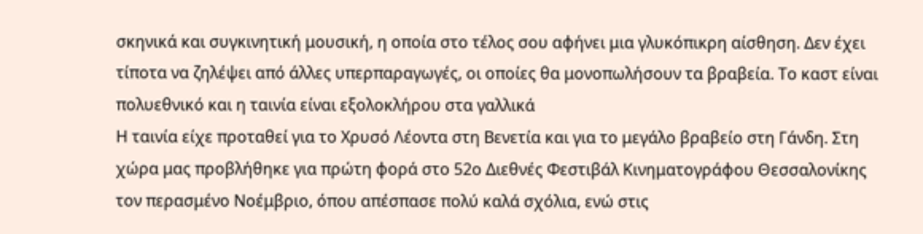σκηνικά και συγκινητική μουσική, η οποία στο τέλος σου αφήνει μια γλυκόπικρη αίσθηση. Δεν έχει τίποτα να ζηλέψει από άλλες υπερπαραγωγές, οι οποίες θα μονοπωλήσουν τα βραβεία. Το καστ είναι πολυεθνικό και η ταινία είναι εξολοκλήρου στα γαλλικά
Η ταινία είχε προταθεί για το Χρυσό Λέοντα στη Βενετία και για το μεγάλο βραβείο στη Γάνδη. Στη χώρα μας προβλήθηκε για πρώτη φορά στο 52ο Διεθνές Φεστιβάλ Κινηματογράφου Θεσσαλονίκης τον περασμένο Νοέμβριο, όπου απέσπασε πολύ καλά σχόλια, ενώ στις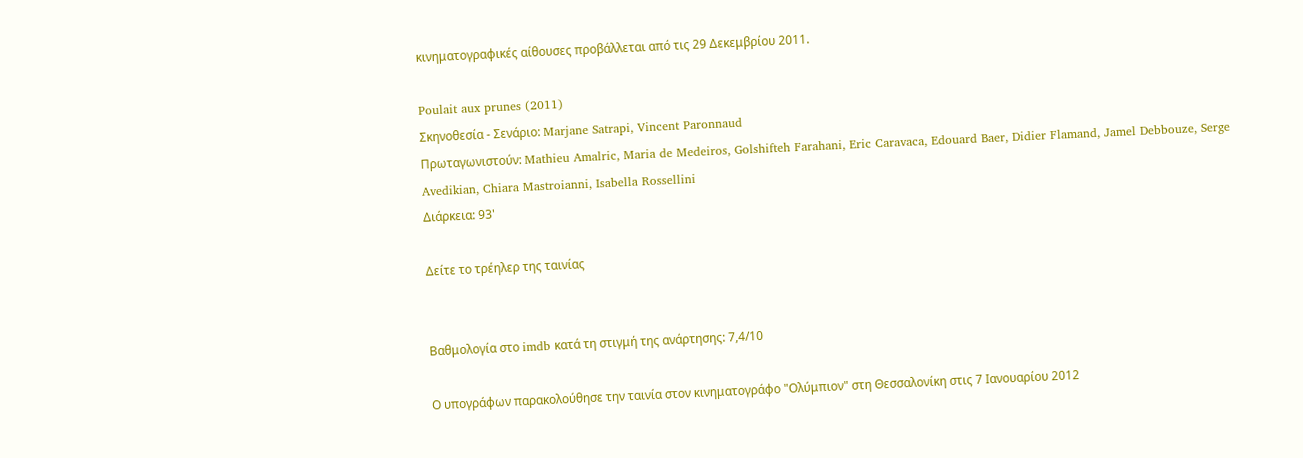κινηματογραφικές αίθουσες προβάλλεται από τις 29 Δεκεμβρίου 2011.

Poulait aux prunes (2011)
Σκηνοθεσία - Σενάριο: Marjane Satrapi, Vincent Paronnaud
Πρωταγωνιστούν: Mathieu Amalric, Maria de Medeiros, Golshifteh Farahani, Eric Caravaca, Edouard Baer, Didier Flamand, Jamel Debbouze, Serge Avedikian, Chiara Mastroianni, Isabella Rossellini
Διάρκεια: 93'

Δείτε το τρέηλερ της ταινίας


Βαθμολογία στο imdb κατά τη στιγμή της ανάρτησης: 7,4/10

Ο υπογράφων παρακολούθησε την ταινία στον κινηματογράφο "Ολύμπιον" στη Θεσσαλονίκη στις 7 Ιανουαρίου 2012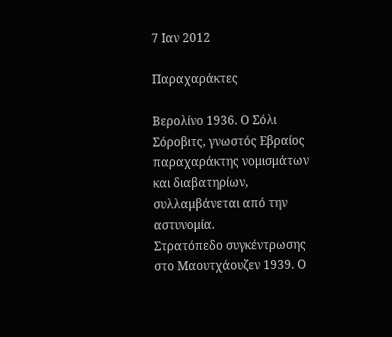7 Ιαν 2012

Παραχαράκτες

Βερολίνο 1936. Ο Σόλι Σόροβιτς, γνωστός Εβραίος παραχαράκτης νομισμάτων και διαβατηρίων, συλλαμβάνεται από την αστυνομία.
Στρατόπεδο συγκέντρωσης στο Μαουτχάουζεν 1939. Ο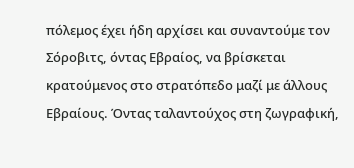πόλεμος έχει ήδη αρχίσει και συναντούμε τον Σόροβιτς, όντας Εβραίος, να βρίσκεται κρατούμενος στο στρατόπεδο μαζί με άλλους Εβραίους. Όντας ταλαντούχος στη ζωγραφική,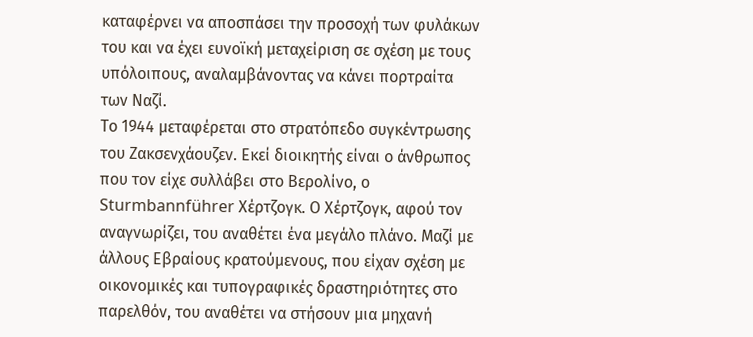καταφέρνει να αποσπάσει την προσοχή των φυλάκων του και να έχει ευνοϊκή μεταχείριση σε σχέση με τους υπόλοιπους, αναλαμβάνοντας να κάνει πορτραίτα των Ναζί.
Το 1944 μεταφέρεται στο στρατόπεδο συγκέντρωσης του Ζακσενχάουζεν. Εκεί διοικητής είναι ο άνθρωπος που τον είχε συλλάβει στο Βερολίνο, ο Sturmbannführer Χέρτζογκ. Ο Χέρτζογκ, αφού τον αναγνωρίζει, του αναθέτει ένα μεγάλο πλάνο. Μαζί με άλλους Εβραίους κρατούμενους, που είχαν σχέση με οικονομικές και τυπογραφικές δραστηριότητες στο παρελθόν, του αναθέτει να στήσουν μια μηχανή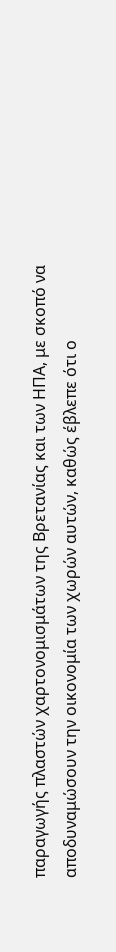παραγωγής πλαστών χαρτονομισμάτων της Βρετανίας και των ΗΠΑ, με σκοπό να αποδυναμώσουν την οικονομία των χωρών αυτών, καθώς έβλεπε ότι ο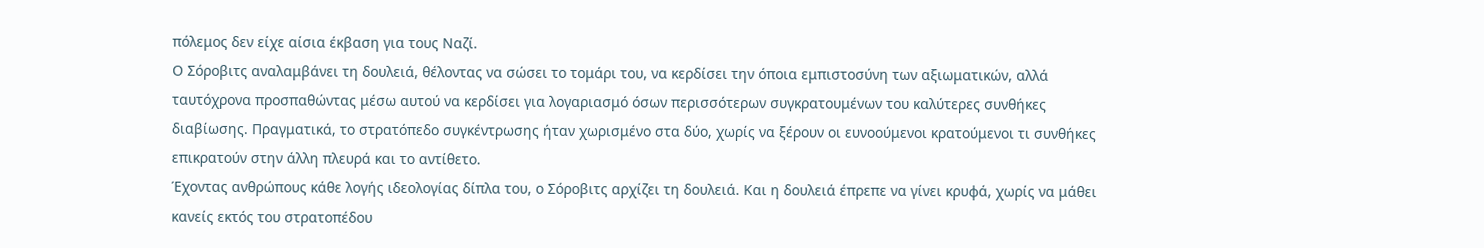πόλεμος δεν είχε αίσια έκβαση για τους Ναζί.
Ο Σόροβιτς αναλαμβάνει τη δουλειά, θέλοντας να σώσει το τομάρι του, να κερδίσει την όποια εμπιστοσύνη των αξιωματικών, αλλά ταυτόχρονα προσπαθώντας μέσω αυτού να κερδίσει για λογαριασμό όσων περισσότερων συγκρατουμένων του καλύτερες συνθήκες διαβίωσης. Πραγματικά, το στρατόπεδο συγκέντρωσης ήταν χωρισμένο στα δύο, χωρίς να ξέρουν οι ευνοούμενοι κρατούμενοι τι συνθήκες επικρατούν στην άλλη πλευρά και το αντίθετο.
Έχοντας ανθρώπους κάθε λογής ιδεολογίας δίπλα του, ο Σόροβιτς αρχίζει τη δουλειά. Και η δουλειά έπρεπε να γίνει κρυφά, χωρίς να μάθει κανείς εκτός του στρατοπέδου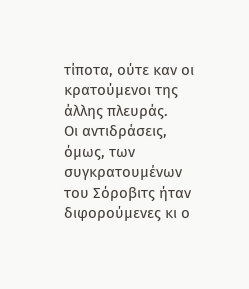τίποτα, ούτε καν οι κρατούμενοι της άλλης πλευράς.
Οι αντιδράσεις, όμως, των συγκρατουμένων του Σόροβιτς ήταν διφορούμενες κι ο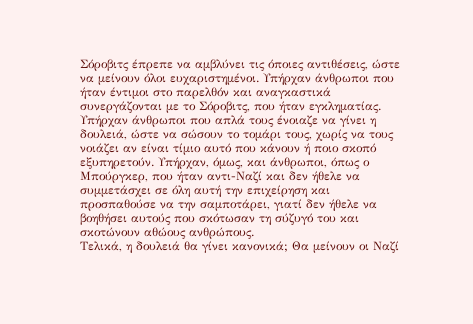Σόροβιτς έπρεπε να αμβλύνει τις όποιες αντιθέσεις, ώστε να μείνουν όλοι ευχαριστημένοι. Υπήρχαν άνθρωποι που ήταν έντιμοι στο παρελθόν και αναγκαστικά συνεργάζονται με το Σόροβιτς, που ήταν εγκληματίας. Υπήρχαν άνθρωποι που απλά τους ένοιαζε να γίνει η δουλειά, ώστε να σώσουν το τομάρι τους, χωρίς να τους νοιάζει αν είναι τίμιο αυτό που κάνουν ή ποιο σκοπό εξυπηρετούν. Υπήρχαν, όμως, και άνθρωποι, όπως ο Μπούργκερ, που ήταν αντι-Ναζί και δεν ήθελε να συμμετάσχει σε όλη αυτή την επιχείρηση και προσπαθούσε να την σαμποτάρει, γιατί δεν ήθελε να βοηθήσει αυτούς που σκότωσαν τη σύζυγό του και σκοτώνουν αθώους ανθρώπους.
Τελικά, η δουλειά θα γίνει κανονικά; Θα μείνουν οι Ναζί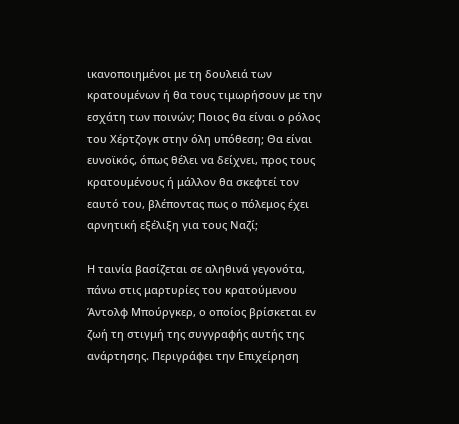ικανοποιημένοι με τη δουλειά των κρατουμένων ή θα τους τιμωρήσουν με την εσχάτη των ποινών; Ποιος θα είναι ο ρόλος του Χέρτζογκ στην όλη υπόθεση; Θα είναι ευνοϊκός, όπως θέλει να δείχνει, προς τους κρατουμένους ή μάλλον θα σκεφτεί τον εαυτό του, βλέποντας πως ο πόλεμος έχει αρνητική εξέλιξη για τους Ναζί;

Η ταινία βασίζεται σε αληθινά γεγονότα, πάνω στις μαρτυρίες του κρατούμενου Άντολφ Μπούργκερ, ο οποίος βρίσκεται εν ζωή τη στιγμή της συγγραφής αυτής της ανάρτησης. Περιγράφει την Επιχείρηση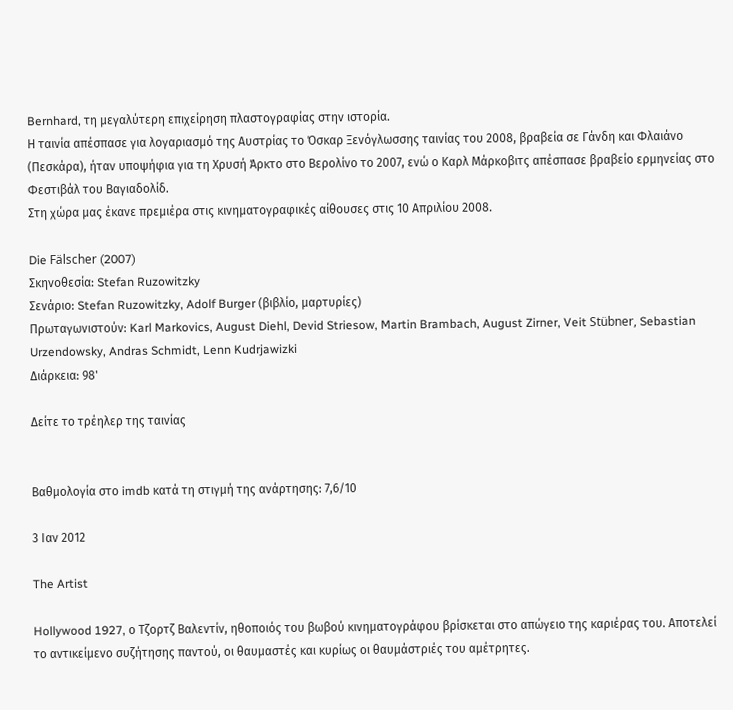Bernhard, τη μεγαλύτερη επιχείρηση πλαστογραφίας στην ιστορία.
Η ταινία απέσπασε για λογαριασμό της Αυστρίας το Όσκαρ Ξενόγλωσσης ταινίας του 2008, βραβεία σε Γάνδη και Φλαιάνο (Πεσκάρα), ήταν υποψήφια για τη Χρυσή Άρκτο στο Βερολίνο το 2007, ενώ ο Καρλ Μάρκοβιτς απέσπασε βραβείο ερμηνείας στο Φεστιβάλ του Βαγιαδολίδ.
Στη χώρα μας έκανε πρεμιέρα στις κινηματογραφικές αίθουσες στις 10 Απριλίου 2008.

Die Fälscher (2007)
Σκηνοθεσία: Stefan Ruzowitzky
Σενάριο: Stefan Ruzowitzky, Adolf Burger (βιβλίο, μαρτυρίες)
Πρωταγωνιστούν: Karl Markovics, August Diehl, Devid Striesow, Martin Brambach, August Zirner, Veit Stübner, Sebastian Urzendowsky, Andras Schmidt, Lenn Kudrjawizki
Διάρκεια: 98'

Δείτε το τρέηλερ της ταινίας


Βαθμολογία στο imdb κατά τη στιγμή της ανάρτησης: 7,6/10

3 Ιαν 2012

The Artist

Hollywood 1927, ο Τζορτζ Βαλεντίν, ηθοποιός του βωβού κινηματογράφου βρίσκεται στο απώγειο της καριέρας του. Αποτελεί το αντικείμενο συζήτησης παντού, οι θαυμαστές και κυρίως οι θαυμάστριές του αμέτρητες.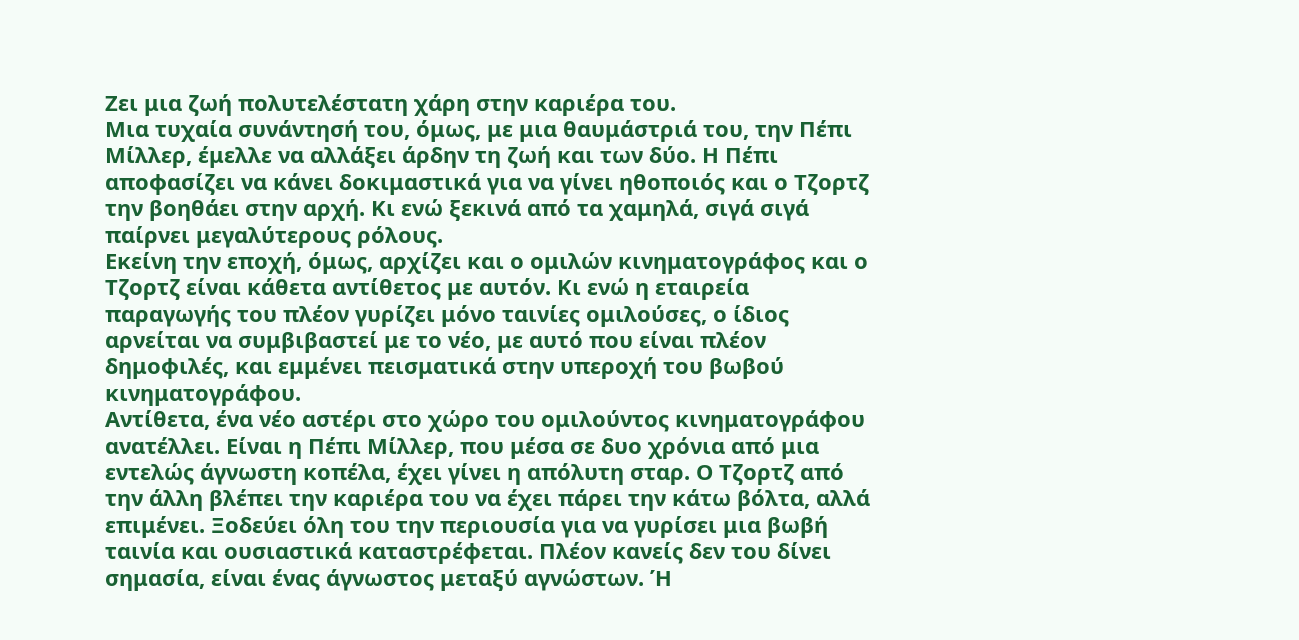Ζει μια ζωή πολυτελέστατη χάρη στην καριέρα του.
Μια τυχαία συνάντησή του, όμως, με μια θαυμάστριά του, την Πέπι Μίλλερ, έμελλε να αλλάξει άρδην τη ζωή και των δύο. Η Πέπι αποφασίζει να κάνει δοκιμαστικά για να γίνει ηθοποιός και ο Τζορτζ την βοηθάει στην αρχή. Κι ενώ ξεκινά από τα χαμηλά, σιγά σιγά παίρνει μεγαλύτερους ρόλους.
Εκείνη την εποχή, όμως, αρχίζει και ο ομιλών κινηματογράφος και ο Τζορτζ είναι κάθετα αντίθετος με αυτόν. Κι ενώ η εταιρεία παραγωγής του πλέον γυρίζει μόνο ταινίες ομιλούσες, ο ίδιος αρνείται να συμβιβαστεί με το νέο, με αυτό που είναι πλέον δημοφιλές, και εμμένει πεισματικά στην υπεροχή του βωβού κινηματογράφου.
Αντίθετα, ένα νέο αστέρι στο χώρο του ομιλούντος κινηματογράφου ανατέλλει. Είναι η Πέπι Μίλλερ, που μέσα σε δυο χρόνια από μια εντελώς άγνωστη κοπέλα, έχει γίνει η απόλυτη σταρ. Ο Τζορτζ από την άλλη βλέπει την καριέρα του να έχει πάρει την κάτω βόλτα, αλλά επιμένει. Ξοδεύει όλη του την περιουσία για να γυρίσει μια βωβή ταινία και ουσιαστικά καταστρέφεται. Πλέον κανείς δεν του δίνει σημασία, είναι ένας άγνωστος μεταξύ αγνώστων. Ή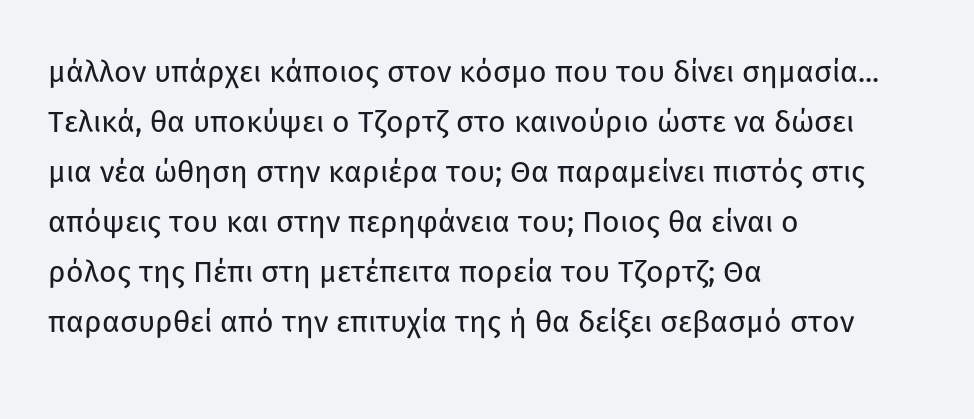μάλλον υπάρχει κάποιος στον κόσμο που του δίνει σημασία...
Τελικά, θα υποκύψει ο Τζορτζ στο καινούριο ώστε να δώσει μια νέα ώθηση στην καριέρα του; Θα παραμείνει πιστός στις απόψεις του και στην περηφάνεια του; Ποιος θα είναι ο ρόλος της Πέπι στη μετέπειτα πορεία του Τζορτζ; Θα παρασυρθεί από την επιτυχία της ή θα δείξει σεβασμό στον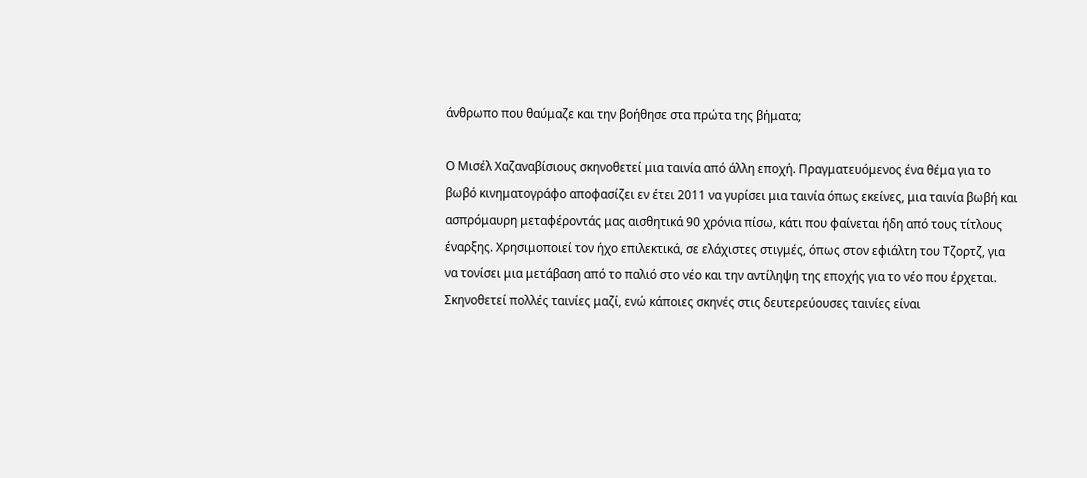άνθρωπο που θαύμαζε και την βοήθησε στα πρώτα της βήματα;

Ο Μισέλ Χαζαναβίσιους σκηνοθετεί μια ταινία από άλλη εποχή. Πραγματευόμενος ένα θέμα για το βωβό κινηματογράφο αποφασίζει εν έτει 2011 να γυρίσει μια ταινία όπως εκείνες, μια ταινία βωβή και ασπρόμαυρη μεταφέροντάς μας αισθητικά 90 χρόνια πίσω, κάτι που φαίνεται ήδη από τους τίτλους έναρξης. Χρησιμοποιεί τον ήχο επιλεκτικά, σε ελάχιστες στιγμές, όπως στον εφιάλτη του Τζορτζ, για να τονίσει μια μετάβαση από το παλιό στο νέο και την αντίληψη της εποχής για το νέο που έρχεται. Σκηνοθετεί πολλές ταινίες μαζί, ενώ κάποιες σκηνές στις δευτερεύουσες ταινίες είναι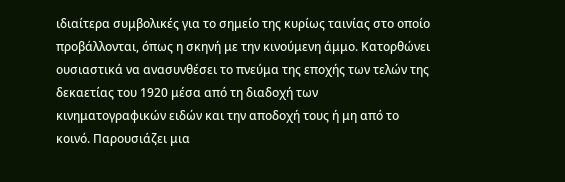ιδιαίτερα συμβολικές για το σημείο της κυρίως ταινίας στο οποίο προβάλλονται, όπως η σκηνή με την κινούμενη άμμο. Κατορθώνει ουσιαστικά να ανασυνθέσει το πνεύμα της εποχής των τελών της δεκαετίας του 1920 μέσα από τη διαδοχή των κινηματογραφικών ειδών και την αποδοχή τους ή μη από το κοινό. Παρουσιάζει μια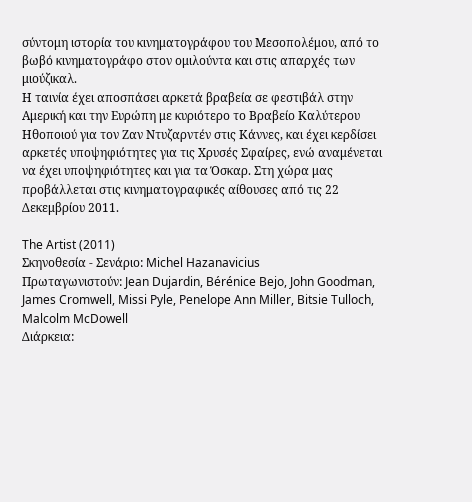σύντομη ιστορία του κινηματογράφου του Μεσοπολέμου, από το βωβό κινηματογράφο στον ομιλούντα και στις απαρχές των μιούζικαλ.
Η ταινία έχει αποσπάσει αρκετά βραβεία σε φεστιβάλ στην Αμερική και την Ευρώπη με κυριότερο το Βραβείο Καλύτερου Ηθοποιού για τον Ζαν Ντυζαρντέν στις Κάννες, και έχει κερδίσει αρκετές υποψηφιότητες για τις Χρυσές Σφαίρες, ενώ αναμένεται να έχει υποψηφιότητες και για τα Όσκαρ. Στη χώρα μας προβάλλεται στις κινηματογραφικές αίθουσες από τις 22 Δεκεμβρίου 2011.

The Artist (2011)
Σκηνοθεσία - Σενάριο: Michel Hazanavicius
Πρωταγωνιστούν: Jean Dujardin, Bérénice Bejo, John Goodman, James Cromwell, Missi Pyle, Penelope Ann Miller, Bitsie Tulloch, Malcolm McDowell
Διάρκεια: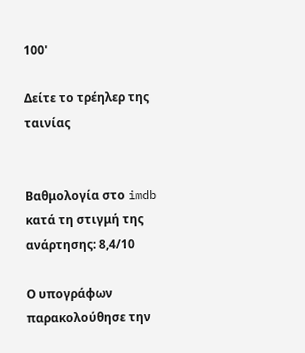100'

Δείτε το τρέηλερ της ταινίας


Βαθμολογία στο imdb κατά τη στιγμή της ανάρτησης: 8,4/10

Ο υπογράφων παρακολούθησε την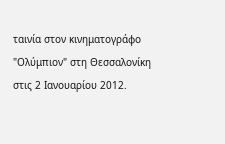ταινία στον κινηματογράφο "Ολύμπιον" στη Θεσσαλονίκη στις 2 Ιανουαρίου 2012.